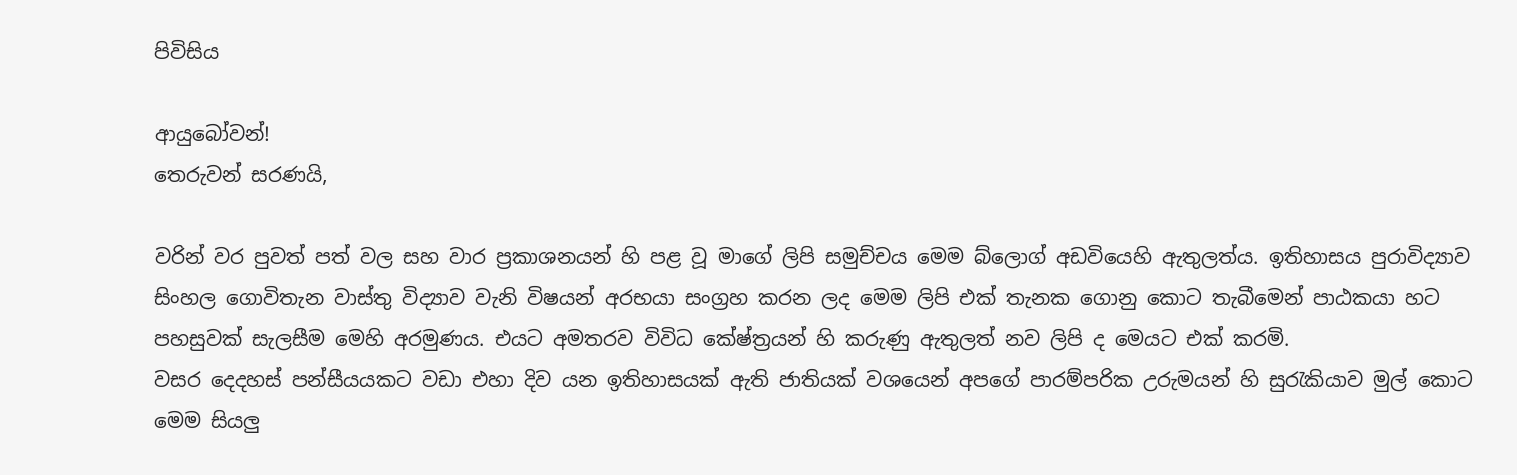පිවිසිය

ආයුබෝවන්!
තෙරුවන් සරණයි,

වරින් වර පුවත් පත් වල සහ වාර ප්‍රකාශනයන් හි පළ වූ මාගේ ලිපි සමුච්චය මෙම බ්ලොග් අඩවියෙහි ඇතුලත්ය. ඉතිහාසය පුරාවිද්‍යාව සිංහල ගොවිතැන වාස්තු විද්‍යාව වැනි විෂයන් අරභයා සංග්‍රහ කරන ලද මෙම ලිපි එක් තැනක ගොනු කොට තැබීමෙන් පාඨකයා හට පහසුවක් සැලසීම මෙහි අරමුණය. එයට අමතරව විවිධ කේෂ්ත්‍රයන් හි කරුණු ඇතුලත් නව ලිපි ද මෙයට එක් කරමි.
වසර දෙදහස් පන්සීයයකට වඩා එහා දිව යන ඉතිහාසයක් ඇති ජාතියක් වශයෙන් අපගේ පාරම්පරික උරුමයන් හි සුරැකියාව මුල් කොට මෙම සියලු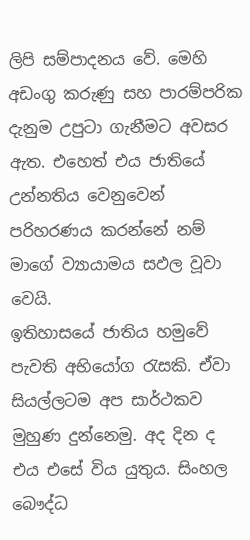ලිපි සම්පාදනය වේ. මෙහි අඩංගු කරුණු සහ පාරම්පරික දැනුම උපුටා ගැනීමට අවසර ඇත. එහෙත් එය ජාතියේ උන්නතිය වෙනුවෙන් පරිහරණය කරන්නේ නම් මාගේ ව්‍යායාමය සඵල වූවා වෙයි.
ඉතිහාසයේ ජාතිය හමුවේ පැවති අභියෝග රැසකි. ඒවා සියල්ලටම අප සාර්ථකව මුහුණ දුන්නෙමු. අද දින ද එය එසේ විය යුතුය. සිංහල බෞද්ධ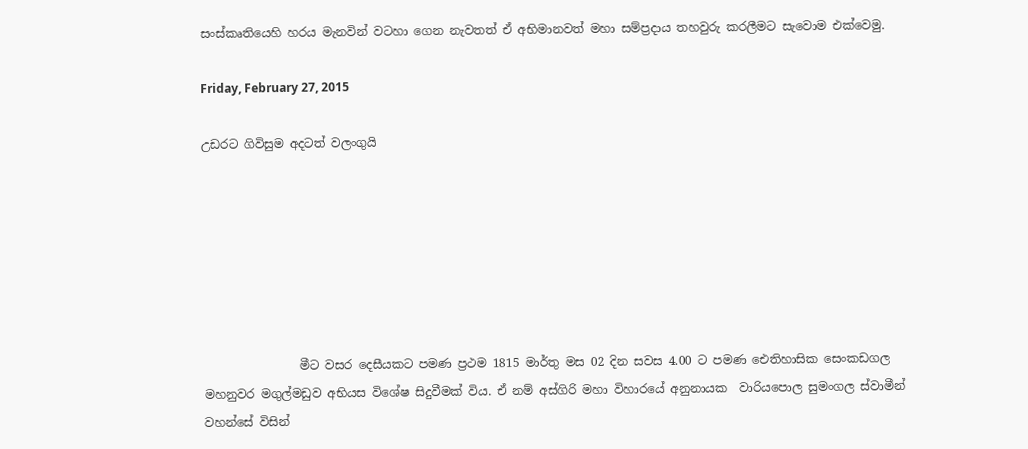සංස්කෘතියෙහි හරය මැනවින් වටහා ගෙන නැවතත් ඒ අභිමානවත් මහා සම්ප්‍රදාය තහවුරු කරලීමට සැවොම ‍එක්වෙමු.

Friday, February 27, 2015

උඩරට ගිවිසුම අදටත් වලංගුයි







                මීට වසර දෙසීයකට පමණ ප්‍රථම 1815 මාර්තු මස 02 දින සවස 4.00 ට පමණ ඓතිහාසික සෙංකඩගල මහනුවර මගුල්මඩුව අභියස විශේෂ සිදුවීමක් විය. ඒ නම් අස්ගිරි මහා විහාරයේ අනුනායක  වාරියපොල සුමංගල ස්වාමීන් වහන්සේ විසින්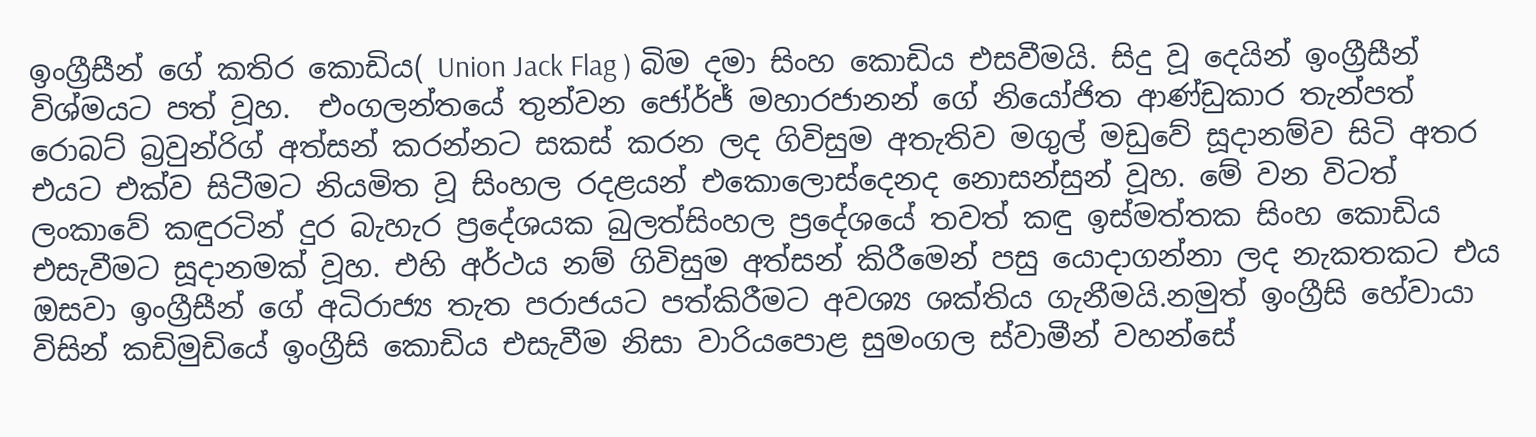ඉංග්‍රීසීන් ගේ කතිර කොඩිය( Union Jack Flag ) බිම දමා සිංහ කොඩිය එසවීමයි. සිදු වූ දෙයින් ඉංග්‍රීසීන් විශ්මයට පත් වූහ.  එංගලන්තයේ තුන්වන ජෝර්ජ් මහාරජානන් ගේ නියෝජිත ආණ්ඩුකාර තැන්පත් රොබට් බ්‍රවුන්රිග් අත්සන් කරන්නට සකස් කරන ලද ගිවිසුම අතැතිව මගුල් මඩුවේ සූදානම්ව සිටි අතර එයට එක්ව සිටීමට නියමිත වූ සිංහල රදළයන් එකොලොස්දෙනද නොසන්සුන් වූහ. මේ වන විටත් ලංකාවේ කඳුරටින් දුර බැහැර ප්‍රදේශයක බුලත්සිංහල ප්‍රදේශයේ තවත් කඳු ඉස්මත්තක සිංහ කොඩිය එසැවීමට සූදානමක් වූහ. එහි අර්ථය නම් ගිවිසුම අත්සන් කිරීමෙන් පසු යොදාගන්නා ලද නැකතකට එය ඔසවා ඉංග්‍රීසීන් ගේ අධිරාජ්‍ය තැත පරාජයට පත්කිරීමට අවශ්‍ය ශක්තිය ගැනීමයි.නමුත් ඉංග්‍රීසි හේවායා විසින් කඩිමුඩියේ ඉංග්‍රීසි කොඩිය එසැවීම නිසා වාරියපොළ සුමංගල ස්වාමීන් වහන්සේ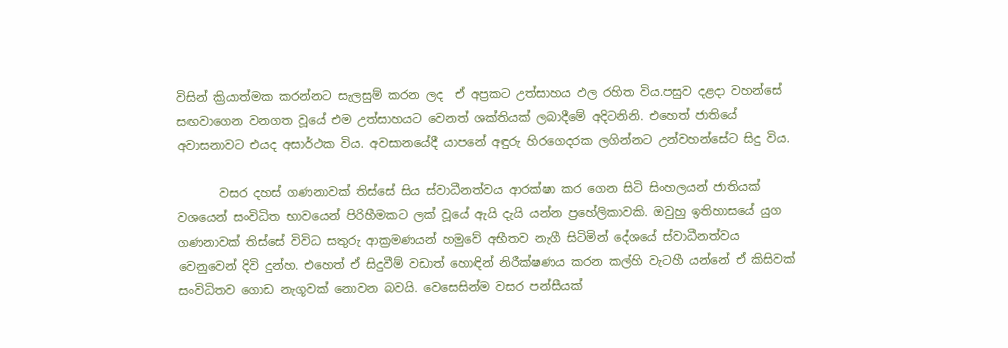විසින් ක්‍රියාත්මක කරන්නට සැලසුම් කරන ලද  ඒ අප්‍රකට උත්සාහය ඵල රහිත විය.පසුව දළදා වහන්සේ සඟවාගෙන වනගත වූයේ එම උත්සාහයට වෙනත් ශක්තියක් ලබාදීමේ අදිටනිනි. එහෙත් ජාතියේ අවාසනාවට එයද අසාර්ථක විය. අවසානයේදී යාපනේ අඳුරු හිරගෙදරක ලගින්නට උන්වහන්සේට සිදු විය.

       වසර දහස් ගණනාවක් තිස්සේ සිය ස්වාධීනත්වය ආරක්ෂා කර ගෙන සිටි සිංහලයන් ජාතියක් වශයෙන් සංවිධිත භාවයෙන් පිරිහීමකට ලක් වූයේ ඇයි දැයි යන්න ප්‍රහේලිකාවකි. ඔවුහු ඉතිහාසයේ යුග ගණනාවක් තිස්සේ විවිධ සතුරු ආක්‍රමණයන් හමුවේ අභීතව නැගී සිටිමින් දේශයේ ස්වාධීනත්වය  වෙනුවෙන් දිවි දුන්හ. එහෙත් ඒ සිදුවීම් වඩාත් හොඳින් නිරීක්ෂණය කරන කල්හි වැටහී යන්නේ ඒ කිසිවක් සංවිධිතව ගොඩ නැගූවක් නොවන බවයි. වෙසෙසින්ම වසර පන්සීයක්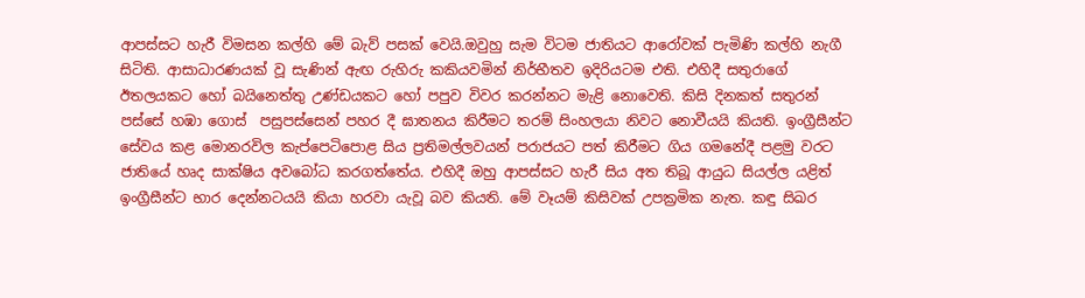ආපස්සට හැරී විමසන කල්හි මේ බැව් පසක් වෙයි.ඔවුහු සැම විටම ජාතියට ආරෝවක් පැමිණි කල්හි නැගී සිටිති. ආසාධාරණයක් වූ සැණින් ඇඟ රුහිරු කකියවමින් නිර්භීතව ඉදිරියටම එති. එහිදී සතුරාගේ ඊතලයකට හෝ බයිනෙත්තු උණ්ඩයකට හෝ පපුව විවර කරන්නට මැළි නොවෙති. කිසි දිනකත් සතුරන් පස්සේ හඹා ගොස්  පසුපස්සෙන් පහර දී ඝාතනය කිරීමට තරම් සිංහලයා නිවට නොවීයයි කියති. ඉංග්‍රීසීන්ට සේවය කළ මොනරවිල කැප්පෙටිපොළ සිය ප්‍රතිමල්ලවයන් පරාජයට පත් කිරීමට ගිය ගමනේදී පළමු වරට ජාතියේ හෘද සාක්ෂිය අවබෝධ කරගත්තේය. එහිදී ඔහු ආපස්සට හැරී සිය අත තිබූ ආයුධ සියල්ල යළිත් ඉංග්‍රීසීන්ට භාර දෙන්නටයයි කියා හරවා යැවූ බව කියති. මේ වෑයම් කිසිවක් උපක්‍රමික නැත. කඳු සිඛර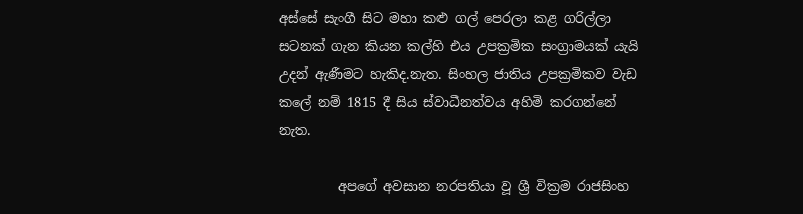අස්සේ සැංගී සිට මහා කළු ගල් පෙරලා කළ ගරිල්ලා සටනක් ගැන කියන කල්හි එය උපක්‍රමික සංග්‍රාමයක් යැයි උදන් ඇණීමට හැකිද.නැත. සිංහල ජාතිය උපක්‍රමිකව වැඩ කලේ නම් 1815 දී සිය ස්වාධීනත්වය අහිමි කරගන්නේ නැත.

         අපගේ අවසාන නරපතියා වූ ශ්‍රී වික්‍රම රාජසිංහ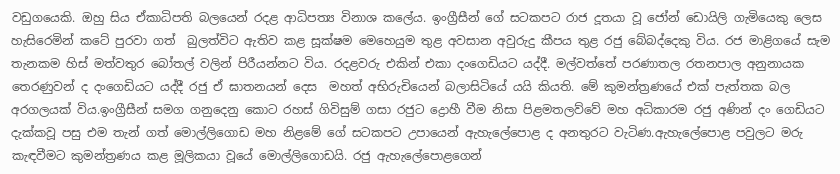වඩුගයෙකි. ඔහු සිය ඒකාධිපති බලයෙන් රදළ ආධිපත්‍ය විනාශ කලේය. ඉංග්‍රීසීන් ගේ සටකපට රාජ දූතයා වූ ජෝන් ඩොයිලි ගැමියෙකු ලෙස හැසිරෙමින් කටේ පුරවා ගත්  බුලත්විට ඇතිව කළ සූක්ෂම මෙහෙයුම තුළ අවසාන අවුරුදු කීපය තුළ රජු බේබද්දෙකු විය. රජ මාළිගයේ සැම තැනකම හිස් මත්වතුර බෝතල් වලින් පිරීයන්නට විය. රදළවරු එකින් එකා දංගෙඩියට යද්දී. මල්වත්තේ පරණාතල රතනපාල අනුනායක තෙරණුවන් ද දංගෙඩියට යද්දී රජු ඒ ඝාතනයන් දෙස  මහත් අභිරුචියෙන් බලාසිටියේ යයි කියති. මේ කුමන්ත්‍රණයේ එක් පැත්තක බල අරගලයක් විය.ඉංග්‍රීසීන් සමග ගනුදෙනු කොට රහස් ගිවිසුම් ගසා රජුට ද්‍රොහී වීම නිසා පිළමතලව්වේ මහ අධිකාරම රජු අණින් දං ගෙඩියට දැක්කවූ පසු එම තැන් ගත් මොල්ලිගොඩ මහ නිළමේ ගේ සටකපට උපායෙන් ඇහැලේපොළ ද අනතුරට වැටිණ.ඇහැලේපොළ පවුලට මරු කැඳවීමට කුමන්ත්‍රණය කළ මූලිකයා වූයේ මොල්ලිගොඩයි. රජු ඇහැලේපොළගෙන්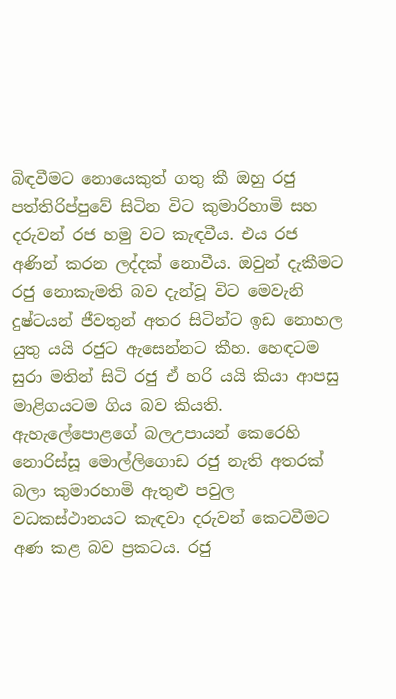බිඳවීමට නොයෙකුත් ගතු කී ඔහු රජු පත්තිරිප්පුවේ සිටින විට කුමාරිහාමි සහ දරුවන් රජ හමු වට කැඳවීය. එය රජ අණින් කරන ලද්දක් නොවීය. ඔවුන් දැකීමට රජු නොකැමති බව දැන්වූ විට මෙවැනි දුෂ්ටයන් ජීවතුන් අතර සිටින්ට ඉඩ නොහල යුතු යයි රජුට ඇසෙන්නට කීහ. හෙඳටම සුරා මතින් සිටි රජු ඒ හරි යයි කියා ආපසු මාළිගයටම ගිය බව කියති. ඇහැලේපොළගේ බලඋපායන් කෙරෙහි  නොරිස්සූ මොල්ලිගොඩ රජු නැති අතරක් බලා කුමාරහාමි ඇතුළු පවුල වධකස්ථානයට කැඳවා දරුවන් කෙටවීමට අණ කළ බව ප්‍රකටය. රජු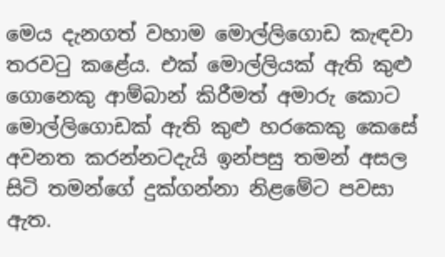මෙය දැනගත් වහාම මොල්ලිගොඩ කැඳවා තරවටු කළේය. එක් මොල්ලියක් ඇති කුළු ගොනෙකු ආම්බාන් කිරීමත් අමාරු කොට මොල්ලිගොඩක් ඇති කුළු හරකෙකු කෙසේ අවනත කරන්නටදැයි ඉන්පසු තමන් අසල සිටි තමන්ගේ දුක්ගන්නා නිළමේට පවසා ඇත.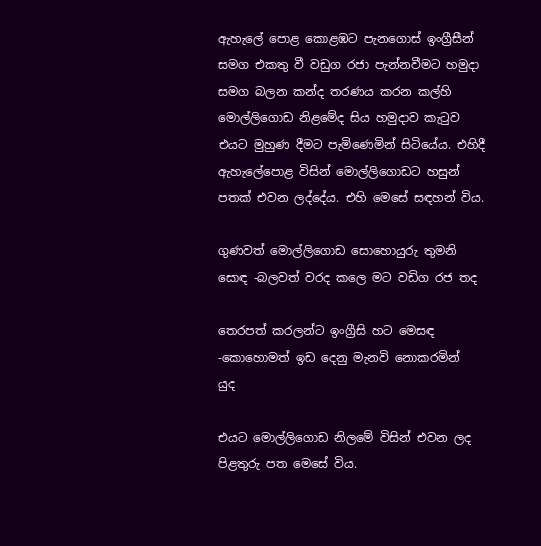ඇහැලේ පොළ කොළඹට පැනගොස් ඉංග්‍රීසීන් සමග එකතු වී වඩුග රජා පැන්නවීමට හමුදා සමග බලන කන්ද තරණය කරන කල්හි මොල්ලිගොඩ නිළමේද සිය හමුදාව කැටුව එයට මුහුණ දීමට පැමිණෙමින් සිටියේය. එහිදී ඇහැලේපොළ විසින් මොල්ලිගොඩට හසුන් පතක් එවන ලද්දේය. එහි මෙසේ සඳහන් විය.

ගුණවත් මොල්ලිගොඩ සොහොයුරු තුමනි සොඳ -බලවත් වරද කලෙ මට වඩිග රජ තද

තෙරපත් කරලන්ට ඉංග්‍රීසි හට මෙසඳ -කොහොමත් ඉඩ දෙනු මැනවි නොකරමින්    යුද

එයට මොල්ලිගොඩ නිලමේ විසින් එවන ලද පිළතුරු පත මෙසේ විය.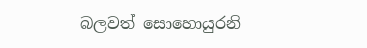බලවත් සොහොයුරනි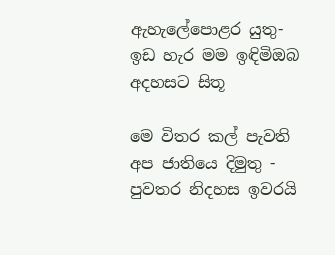ඇහැලේපොළර යුතු- ඉඩ හැර මම ඉඳිමිඔබ අදහසට සිතූ

මෙ විතර කල් පැවති අප ජාතියෙ දිමුතු - පුවතර නිදහස ඉවරයි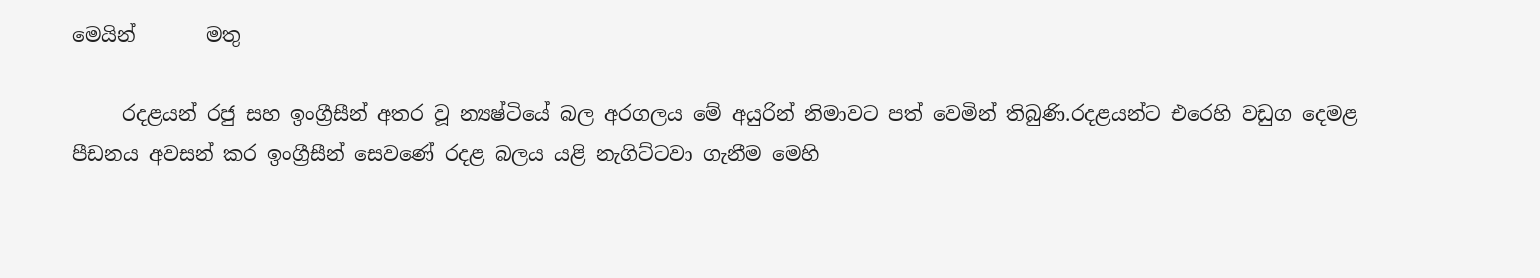මෙයින්       මතු

     රදළයන් රජු සහ ඉංග්‍රීසීන් අතර වූ න්‍යෂ්ටියේ බල අරගලය මේ අයුරින් නිමාවට පත් වෙමින් තිබුණි.රදළයන්ට එරෙහි වඩුග දෙමළ පීඩනය අවසන් කර ඉංග්‍රීසීන් සෙවණේ රදළ බලය යළි නැගිට්ටවා ගැනීම මෙහි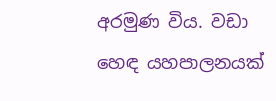අරමුණ විය. වඩා හෙඳ යහපාලනයක්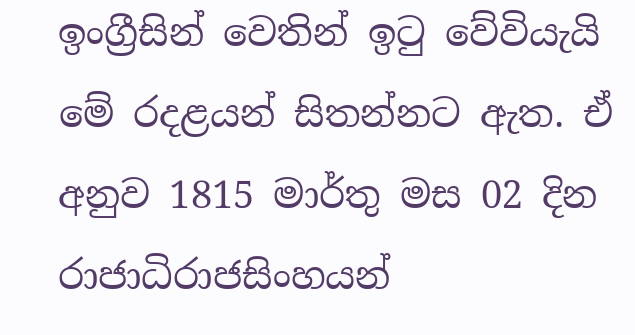ඉංග්‍රීසින් වෙතින් ඉටු වේවියැයි මේ රදළයන් සිතන්නට ඇත. ඒ අනුව 1815 මාර්තු මස 02 දින රාජාධිරාජසිංහයන්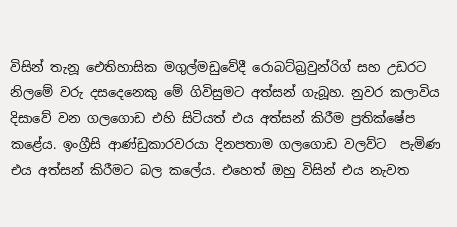විසින් තැනූ ඓතිහාසික මගුල්මඩුවේදී රොබට්බ්‍රවුන්රිග් සහ උඩරට නිලමේ වරු දසදෙනෙකු මේ ගිවිසුමට අත්සන් ගැබූහ. නුවර කලාවිය දිසාවේ වන ගලගොඩ එහි සිටියත් එය අත්සන් කිරීම ප්‍රතික්ෂේප කළේය. ඉංග්‍රීසි ආණ්ඩුකාරවරයා දිනපතාම ගලගොඩ වලව්ට  පැමිණ එය අත්සන් කිරීමට බල කලේය. එහෙත් ඔහු විසින් එය නැවත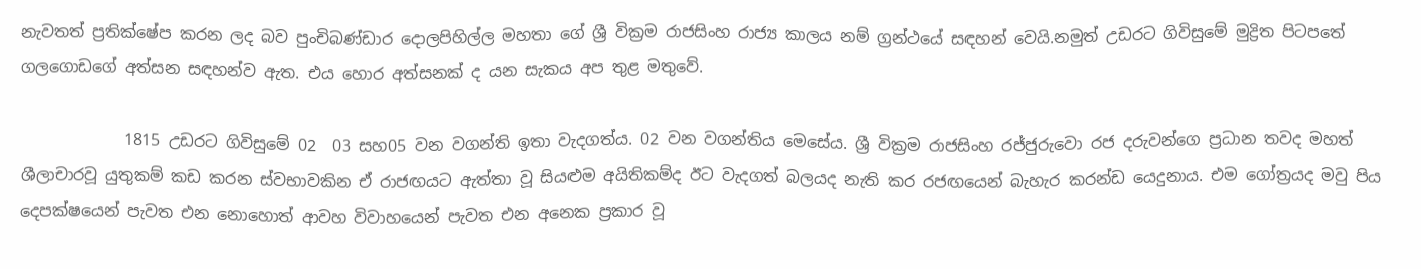නැවතත් ප්‍රතික්ෂේප කරන ලද බව පුංචිබණ්ඩාර දොලපිහිල්ල මහතා ගේ ශ්‍රී වික්‍රම රාජසිංහ රාජ්‍ය කාලය නම් ග්‍රන්ථයේ සඳහන් වෙයි.නමුත් උඩරට ගිවිසුමේ මුද්‍රිත පිටපතේ ගලගොඩගේ අත්සන සඳහන්ව ඇත. එය හොර අත්සනක් ද යන සැකය අප තුළ මතුවේ.

             1815 උඩරට ගිවිසුමේ 02  03 සහ05 වන වගන්ති ඉතා වැදගත්ය. 02 වන වගන්තිය මෙසේය. ශ්‍රී වික්‍රම රාජසිංහ රජ්ජුරුවො රජ දරුවන්ගෙ ප්‍රධාන තවද මහත් ශීලාචාරවූ යුතුකම් කඩ කරන ස්වභාවකින ඒ රාජඟයට ඇත්තා වූ සියළුම අයිතිකම්ද ඊට වැදගත් බලයද නැති කර රජඟයෙන් බැහැර කරන්ඩ යෙදුනාය. එම ගෝත්‍රයද මවු පිය දෙපක්ෂයෙන් පැවත එන නොහොත් ආවහ විවාහයෙන් පැවත එන අනෙක ප්‍රකාර වූ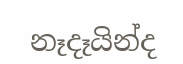නෑදෑයින්ද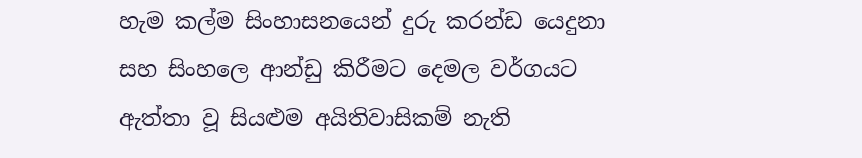හැම කල්ම සිංහාසනයෙන් දුරු කරන්ඩ යෙදුනා සහ සිංහලෙ ආන්ඩු කිරීමට දෙමල වර්ගයට ඇත්තා වූ සියළුම අයිතිවාසිකම් නැති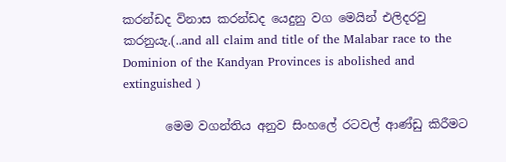කරන්ඩද විනාස කරන්ඩද යෙදුනු වග මෙයින් එලිදරවු කරනුයැ.(..and all claim and title of the Malabar race to the Dominion of the Kandyan Provinces is abolished and extinguished )

       මෙම වගන්තිය අනුව සිංහලේ රටවල් ආණ්ඩු කිරීමට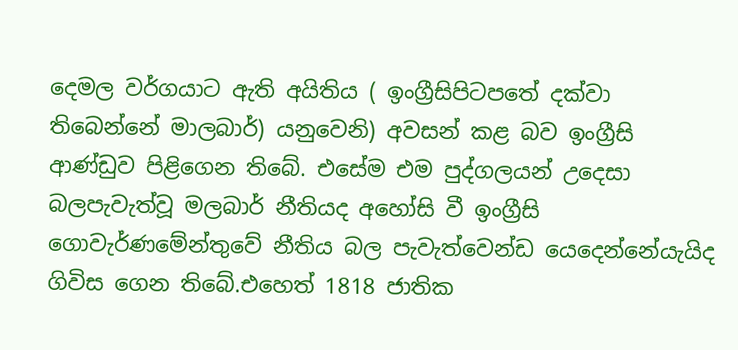දෙමල වර්ගයාට ඇති අයිතිය ( ඉංග්‍රීසිපිටපතේ දක්වා තිබෙන්නේ මාලබාර්) යනුවෙනි) අවසන් කළ බව ඉංග්‍රීසි ආණ්ඩුව පිළිගෙන තිබේ. එසේම එම පුද්ගලයන් උදෙසා බලපැවැත්වූ මලබාර් නීතියද අහෝසි වී ඉංග්‍රීසි ගොවැර්ණමේන්තුවේ නීතිය බල පැවැත්වෙන්ඩ යෙදෙන්නේයැයිද ගිවිස ගෙන තිබේ.එහෙත් 1818 ජාතික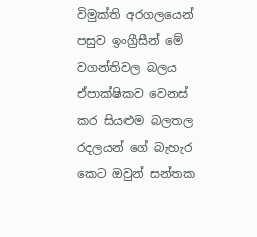විමුක්ති අරගලයෙන් පසුව ඉංග්‍රීසීන් මේ වගන්තිවල බලය ඒපාක්ෂිකව වෙනස් කර සියළුම බලතල රදලයන් ගේ බැහැර කෙට ඔවුන් සන්තක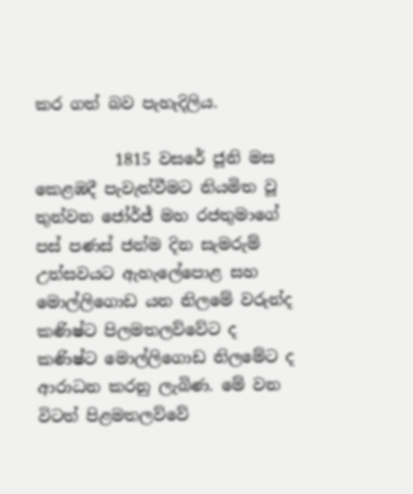කර ගත් බව පැහැදිලිය.

          1815 වසරේ ජූනි මස කෙළඹදී පැවැත්වීමට නියමිත වූ තුන්වන ජෝර්ජ් මහ රජතුමාගේ පස් පණස් ජන්ම දින සැමරුම් උත්සවයට ඇහැලේපොළ සහ මොල්ලිගොඩ යන නිලමේ වරුන්ද කණිෂ්ට පිලමතලව්වේට ද කණිෂ්ට මොල්ලිගොඩ නිලමේට ද ආරාධන කරනු ලැබිණ. මේ වන විටත් පිළමතලව්වේ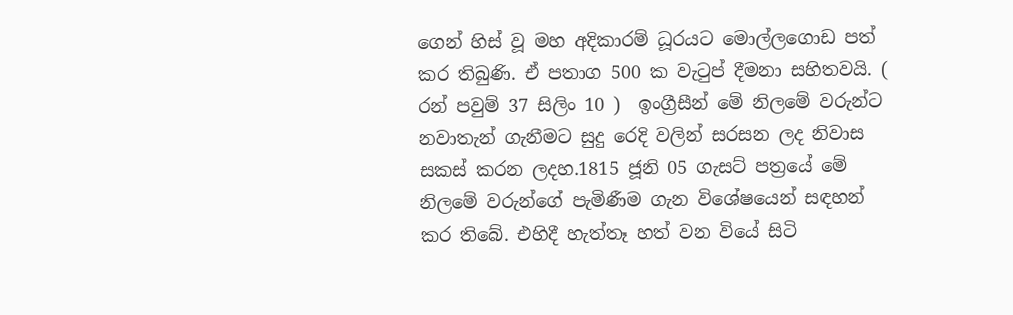ගෙන් හිස් වූ මහ අදිකාරම් ධූරයට මොල්ලගොඩ පත් කර තිබුණි. ඒ පතාග 500 ක වැටුප් දීමනා සහිතවයි. ( රන් පවුම් 37 සිලිං 10 )  ඉංග්‍රීසීන් මේ නිලමේ වරුන්ට නවාතැන් ගැනීමට සුදු රෙදි වලින් සරසන ලද නිවාස සකස් කරන ලදහ.1815 ජූනි 05 ගැසට් පත්‍රයේ මේ නිලමේ වරුන්ගේ පැමිණීම ගැන විශේෂයෙන් සඳහන් කර තිබේ. එහිදී හැත්තෑ හත් වන වියේ සිටි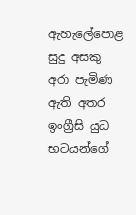ඇහැලේපොළ සුදු අසකු අරා පැමිණ ඇති අතර ඉංග්‍රීසි යුධ භටයන්ගේ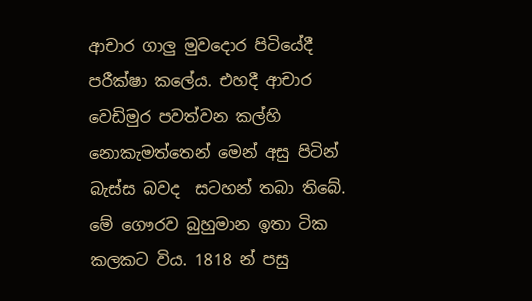ආචාර ගාලු මුවදොර පිටියේදී පරීක්ෂා කලේය. එහදී ආචාර වෙඩිමුර පවත්වන කල්හි නොකැමත්තෙන් මෙන් අසු පිටින් බැස්ස බවද  සටහන් තබා තිබේ. මේ ගෞරව බුහුමාන ඉතා ටික කලකට විය. 1818 න් පසු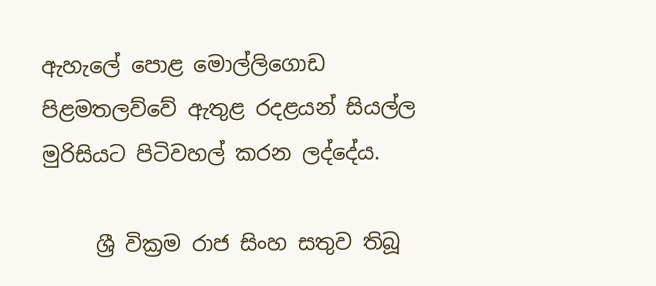ඇහැලේ පොළ මොල්ලිගොඩ පිළමතලව්වේ ඇතුළ රදළයන් සියල්ල මුරිසියට පිටිවහල් කරන ලද්දේය.

     ශ්‍රී වික්‍රම රාජ සිංහ සතුව තිබූ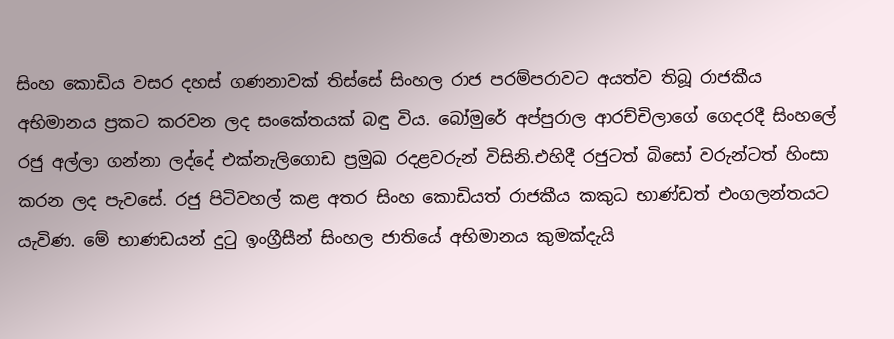සිංහ කොඩිය වසර දහස් ගණනාවක් තිස්සේ සිංහල රාජ පරම්පරාවට අයත්ව තිබූ රාජකීය අභිමානය ප්‍රකට කරවන ලද සංකේතයක් බඳු විය. බෝමුරේ අප්පුරාල ආරච්චිලාගේ ගෙදරදී සිංහලේ රජු අල්ලා ගන්නා ලද්දේ එක්නැලිගොඩ ප්‍රමුඛ රදළවරුන් විසිනි.එහිදී රජුටත් බිසෝ වරුන්ටත් හිංසා කරන ලද පැවසේ. රජු පිටිවහල් කළ අතර සිංහ කොඩියත් රාජකීය කකුධ භාණ්ඩත් එංගලන්තයට යැවිණ. මේ භාණඩයන් දුටු ඉංග්‍රීසීන් සිංහල ජාතියේ අභිමානය කුමක්දැයි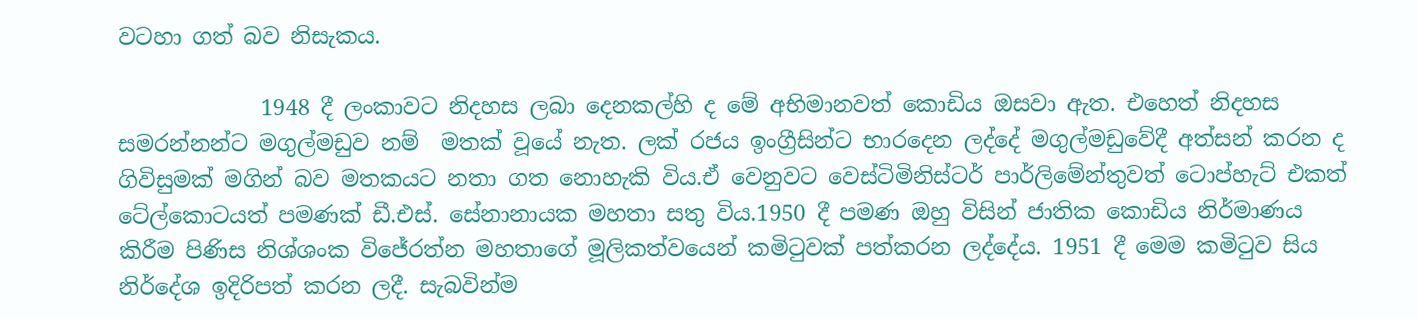වටහා ගත් බව නිසැකය.

             1948 දී ලංකාවට නිදහස ලබා දෙනකල්හි ද මේ අභිමානවත් කොඩිය ඔසවා ඇත. එහෙත් නිදහස සමරන්නන්ට මගුල්මඩුව නම්  මතක් වූයේ නැත. ලක් රජය ඉංග්‍රීසින්ට භාරදෙන ලද්දේ මගුල්මඩුවේදී අත්සන් කරන ද ගිවිසුමක් මගින් බව මතකයට නතා ගත නොහැකි විය.ඒ වෙනුවට වෙස්ටිමිනිස්ටර් පාර්ලිමේන්තුවත් ටොප්හැට් එකත් ටේල්කොටයත් පමණක් ඩී.එස්. සේනානායක මහතා සතු විය.1950 දී පමණ ඔහු විසින් ජාතික කොඩිය නිර්මාණය කිරීම පිණිස නිශ්ශංක විජේරත්න මහතාගේ මූලිකත්වයෙන් කමිටුවක් පත්කරන ලද්දේය. 1951 දී මෙම කමිටුව සිය නිර්දේශ ඉදිරිපත් කරන ලදී. සැබවින්ම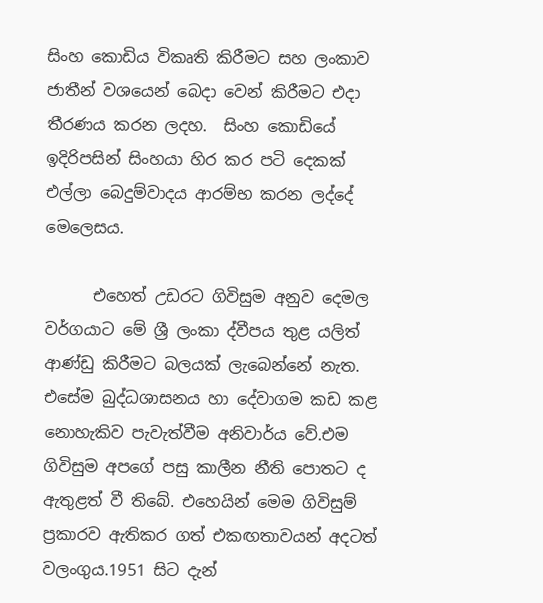සිංහ කොඩිය විකෘති කිරීමට සහ ලංකාව ජාතීන් වශයෙන් බෙදා වෙන් කිරීමට එදා තීරණය කරන ලදහ.  සිංහ කොඩියේ ඉදිරිපසින් සිංහයා හිර කර පටි දෙකක් එල්ලා බෙදුම්වාදය ආරම්භ කරන ලද්දේ මෙලෙසය.

      එහෙත් උඩරට ගිවිසුම අනුව දෙමල වර්ගයාට මේ ශ්‍රී ලංකා ද්වීපය තුළ යලිත් ආණ්ඩු කිරීමට බලයක් ලැබෙන්නේ නැත. එසේම බුද්ධශාසනය හා දේවාගම කඩ කළ නොහැකිව පැවැත්වීම අනිවාර්ය වේ.එම ගිවිසුම අපගේ පසු කාලීන නීති පොතට ද ඇතුළත් වී තිබේ. එහෙයින් මෙම ගිවිසුම් ප්‍රකාරව ඇතිකර ගත් එකඟතාවයන් අදටත් වලංගුය.1951 සිට දැන්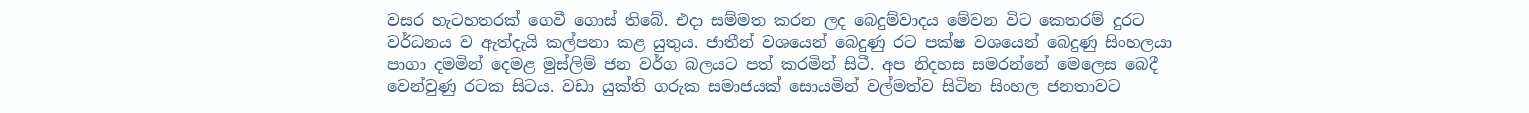වසර හැටහතරක් ගෙවී ගොස් තිබේ. එදා සම්මත කරන ලද බෙදුම්වාදය මේවන විට කෙතරම් දුරට වර්ධනය ව ඇත්දැයි කල්පනා කළ යුතුය. ජාතීන් වශයෙන් බෙදුණු රට පක්ෂ වශයෙන් බෙදුණු සිංහලයා පාගා දමමින් දෙමළ මුස්ලිම් ජන වර්ග බලයට පත් කරමින් සිටී. අප නිදහස සමරන්නේ මෙලෙස බෙදී වෙන්වුණු රටක සිටය. වඩා යුක්ති ගරුක සමාජයක් සොයමින් වල්මත්ව සිටින සිංහල ජනතාවට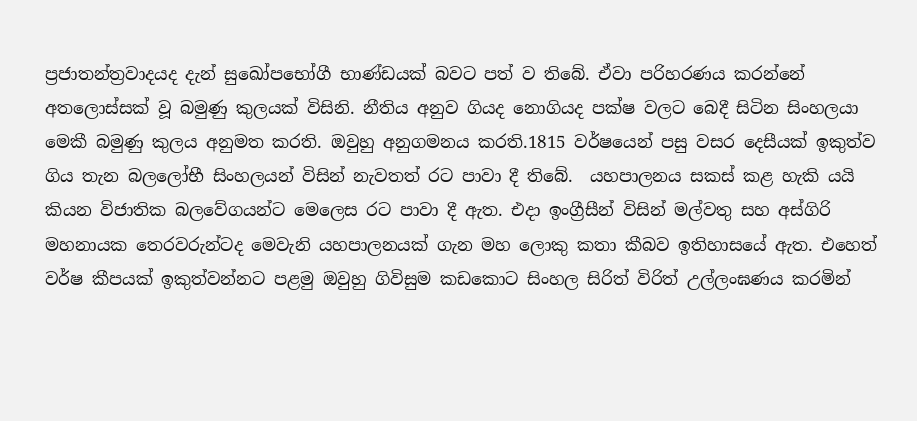ප්‍රජාතන්ත්‍රවාදයද දැන් සුඛෝපභෝගී භාණ්ඩයක් බවට පත් ව තිබේ. ඒවා පරිහරණය කරන්නේ අතලොස්සක් වූ බමුණු කුලයක් විසිනි. නීතිය අනුව ගියද නොගියද පක්ෂ වලට බෙදී සිටින සිංහලයා මෙකී බමුණු කුලය අනුමත කරති. ඔවුහු අනුගමනය කරති.1815 වර්ෂයෙන් පසු වසර දෙසීයක් ඉකුත්ව ගිය තැන බලලෝභී සිංහලයන් විසින් නැවතත් රට පාවා දී තිබේ.  යහපාලනය සකස් කළ හැකි යයි කියන විජාතික බලවේගයන්ට මෙලෙස රට පාවා දී ඇත. එදා ඉංග්‍රීසීන් විසින් මල්වතු සහ අස්ගිරි මහනායක තෙරවරුන්ටද මෙවැනි යහපාලනයක් ගැන මහ ලොකු කතා කීබව ඉතිහාසයේ ඇත. එහෙත් වර්ෂ කීපයක් ඉකුත්වන්නට පළමු ඔවුහු ගිවිසුම කඩකොට සිංහල සිරිත් විරිත් උල්ලංඝණය කරමින්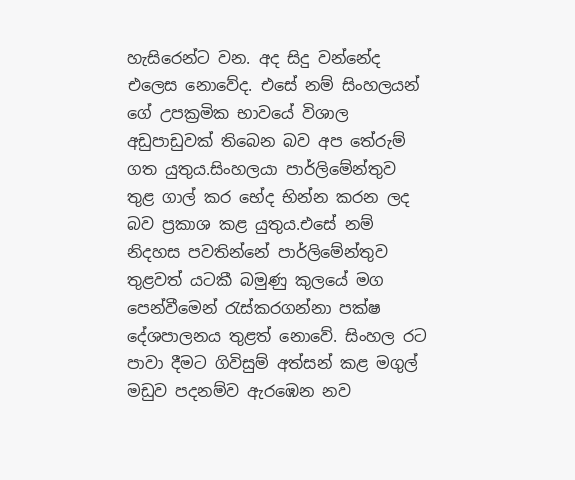හැසිරෙන්ට වන. අද සිදු වන්නේද එලෙස නොවේද. එසේ නම් සිංහලයන් ගේ උපක්‍රමික භාවයේ විශාල අඩුපාඩුවක් තිබෙන බව අප තේරුම් ගත යුතුය.සිංහලයා පාර්ලිමේන්තුව තුළ ගාල් කර භේද භින්න කරන ලද බව ප්‍රකාශ කළ යුතුය.එසේ නම් නිදහස පවතින්නේ පාර්ලිමේන්තුව තුළවත් යටකී බමුණු කුලයේ මග පෙන්වීමෙන් රැස්කරගන්නා පක්ෂ දේශපාලනය තුළත් නොවේ. සිංහල රට පාවා දීමට ගිවිසුම් අත්සන් කළ මගුල් මඩුව පදනම්ව ඇරඹෙන නව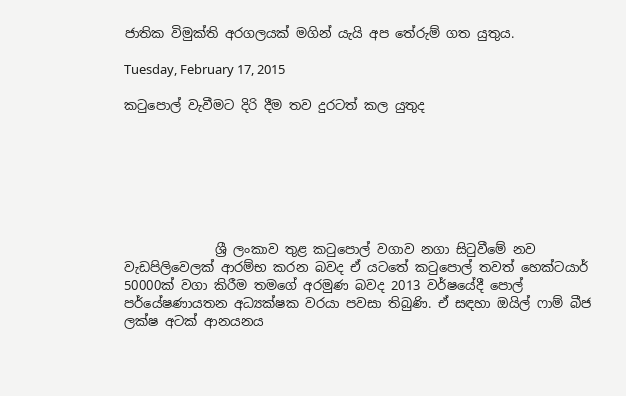ජාතික විමුක්ති අරගලයක් මගින් යැයි අප තේරුම් ගත යුතුය.

Tuesday, February 17, 2015

කටුපොල් වැවීමට දිරි දීම තව දුරටත් කල යුතුද







              ශ්‍රී ලංකාව තුළ කටුපොල් වගාව නගා සිටුවීමේ නව වැඩපිලිවෙලක් ආරම්භ කරන බවද ඒ යටතේ කටුපොල් තවත් හෙක්ටයාර් 50000ක් වගා කිරීම තමගේ අරමුණ බවද 2013 වර්ෂයේදී පොල් පර්යේෂණායතන අධ්‍යක්ෂක වරයා පවසා තිබුණි. ඒ සඳහා ඔයිල් ෆාම් බීජ ලක්ෂ අටක් ආනයනය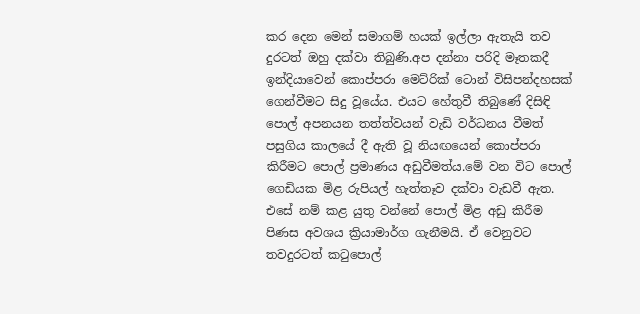කර දෙන මෙන් සමාගම් හයක් ඉල්ලා ඇතැයි තව දුරටත් ඔහු දක්වා තිබුණි.අප දන්නා පරිදි මෑතකදී ඉන්දියාවෙන් කොප්පරා මෙට්රික් ටොන් විසිපන්දහසක් ගෙන්වීමට සිදු වූයේය. එයට හේතුවී තිබුණේ දිසිඳි පොල් අපනයන තත්ත්වයන් වැඩි වර්ධනය වීමත් පසුගිය කාලයේ දී ඇති වූ නියඟයෙන් කොප්පරා කිරීමට පොල් ප්‍රමාණය අඩුවීමත්ය.මේ වන විට පොල් ගෙඩියක මිළ රුපියල් හැත්තෑව දක්වා වැඩවී ඇත. එසේ නම් කළ යුතු වන්නේ පොල් මිළ අඩු කිරීම පිණස අවශය ක්‍රියාමාර්ග ගැනීමයි. ඒ වෙනුවට තවදුරටත් කටුපොල්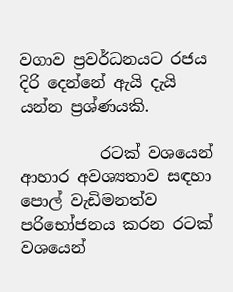වගාව ප්‍රවර්ධනයට රජය දිරි දෙන්නේ ඇයි දැයි යන්න ප්‍රශ්ණයකි.

          රටක් වශයෙන් ආහාර අවශ්‍යතාව සඳහා පොල් වැඩිමනත්ව පරිභෝජනය කරන රටක් වශයෙන්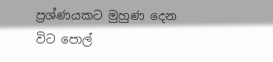ප්‍රශ්ණයකට මුහුණ දෙන විට පොල්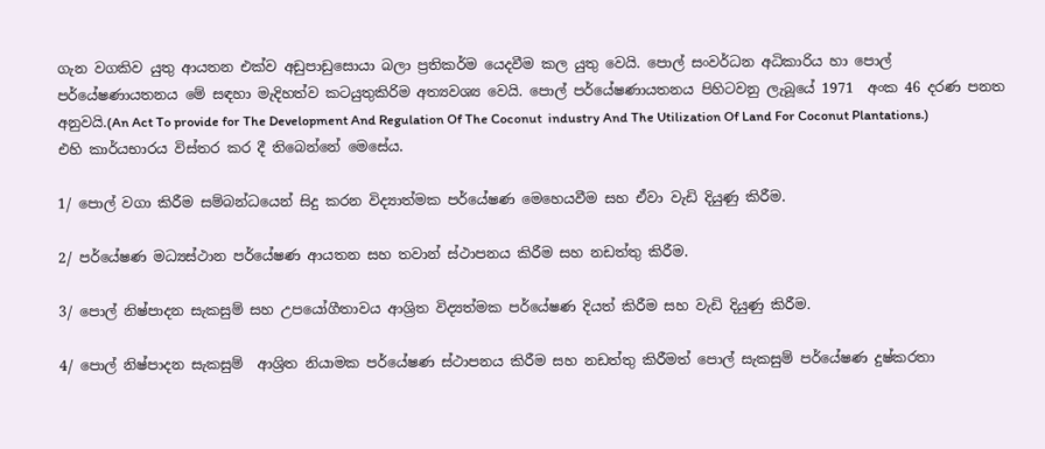ගැන වගකිව යුතු ආයතන එක්ව අඩුපාඩුසොයා බලා ප්‍රතිකර්ම යෙදවීම කල යුතු වෙයි. පොල් සංවර්ධන අධිකාරිය හා පොල් පර්යේෂණායතනය මේ සඳහා මැදිහත්ව කටයුතුකිරිම අත්‍යවශ්‍ය වෙයි. පොල් පර්යේෂණායතනය පිහිටවනු ලැබූයේ 1971  අංක 46 දරණ පනත අනුවයි.(An Act To provide for The Development And Regulation Of The Coconut  industry And The Utilization Of Land For Coconut Plantations.) එහි කාර්යභාරය විස්තර කර දී තිබෙන්නේ මෙසේය.

1/ පොල් වගා කිරීම සම්බන්ධයෙන් සිදු කරන විද්‍යාත්මක පර්යේෂණ මෙහෙයවීම සහ ඒවා වැඩි දියුණු කිරීම.

2/ පර්යේෂණ මධ්‍යස්ථාන පර්යේෂණ ආයතන සහ තවාන් ස්ථාපනය කිරීම සහ නඩත්තු කිරීම.

3/ පොල් නිෂ්පාදන සැකසුම් සහ උපයෝගීතාවය ආශ්‍රිත විද්‍යත්මක පර්යේෂණ දියත් කිරීම සහ වැඩි දියුණු කිරීම.

4/ පොල් නිෂ්පාදන සැකසුම්  ආශ්‍රිත නියාමක පර්යේෂණ ස්ථාපනය කිරීම සහ නඩත්තු කිරීමත් පොල් සැකසුම් පර්යේෂණ දුෂ්කරතා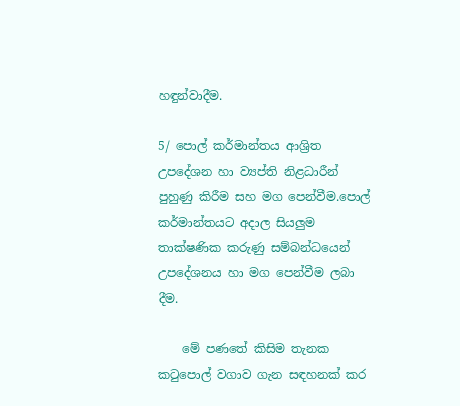හඳුන්වාදීම.

5/ පොල් කර්මාන්තය ආශ්‍රිත උපදේශන හා ව්‍යප්ති නිළධාරීන් පුහුණු කිරීම සහ මග පෙන්වීම.පොල් කර්මාන්තයට අදාල සියලුම තාක්ෂණික කරුණු සම්බන්ධයෙන් උපදේශනය හා මග පෙන්වීම ලබා දීම.

    මේ පණතේ කිසිම තැනක කටුපොල් වගාව ගැන සඳහනක් කර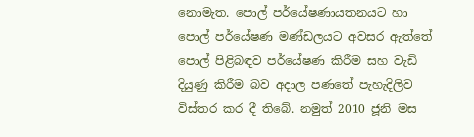නොමැත. පොල් පර්යේෂණායතනයට හා පොල් පර්යේෂණ මණ්ඩලයට අවසර ඇත්තේ පොල් පිළිබඳව පර්යේෂණ කිරීම සහ වැඩි දියුණු කිරීම බව අදාල පණතේ පැහැදිලිව විස්තර කර දී තිබේ. නමුත් 2010 ජූනි මස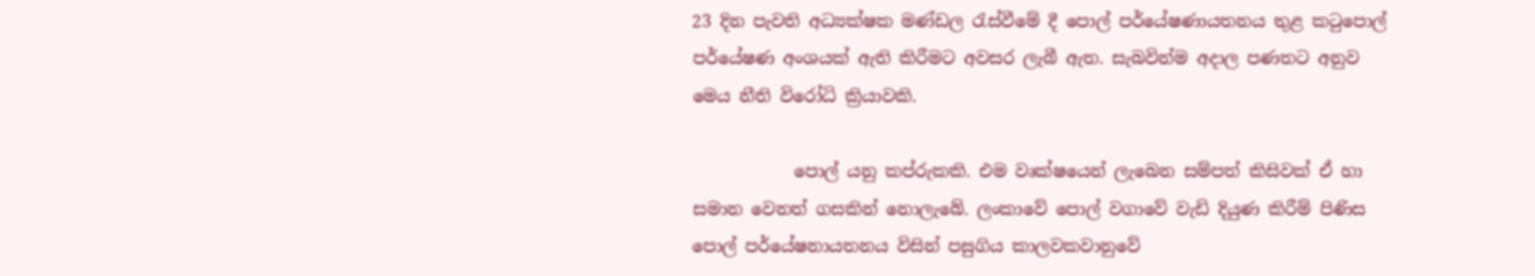23 දින පැවති අධ්‍යක්ෂක මණ්ඩල රැස්වීමේ දී පොල් පර්යේෂණායතනය තුළ කටුපොල් පර්යේෂණ අංශයක් ඇති කිරීමට අවසර ලැබී ඇත. සැබවින්ම අදාල පණතට අනුව මෙය නීති විරෝධි ක්‍රියාවකි.

            පොල් යනු කප්රුකකි. එම වෘක්ෂයෙන් ලැබෙන සම්පත් කිසිවක් ඒ හා සමාන වෙනත් ගසකින් නොලැබේ. ලංකාවේ පොල් වගාවේ වැඩි දියුණ කිරීම් පිණිස පොල් පර්යේෂනායතනය විසින් පසුගිය කාලවකවානුවේ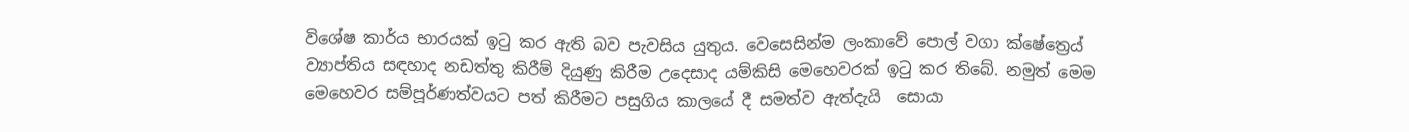විශේෂ කාර්ය භාරයක් ඉටු කර ඇති බව පැවසිය යුතුය. වෙසෙසින්ම ලංකාවේ පොල් වගා ක්ෂේත්‍රෙය් ව්‍යාප්තිය සඳහාද නඩත්තු කිරීම් දියුණු කිරීම උදෙසාද යම්කිසි මෙහෙවරක් ඉටු කර තිබේ. නමුත් මෙම මෙහෙවර සම්පූර්ණත්වයට පත් කිරීමට පසුගිය කාලයේ දී සමත්ව ඇත්දැයි  සොයා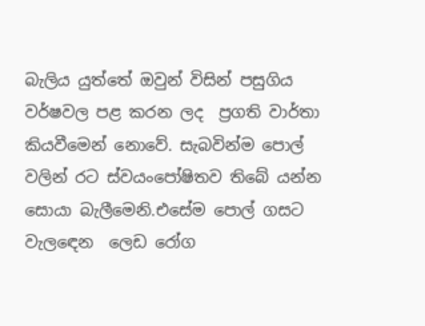බැලිය යුත්තේ ඔවුන් විසින් පසුගිය වර්ෂවල පළ කරන ලද  ප්‍රගති වාර්තා කියවීමෙන් නොවේ. සැබවින්ම පොල් වලින් රට ස්වයංපෝෂිතව තිබේ යන්න සොයා බැලීමෙනි.එසේම පොල් ගසට වැලඳෙන  ලෙඩ රෝග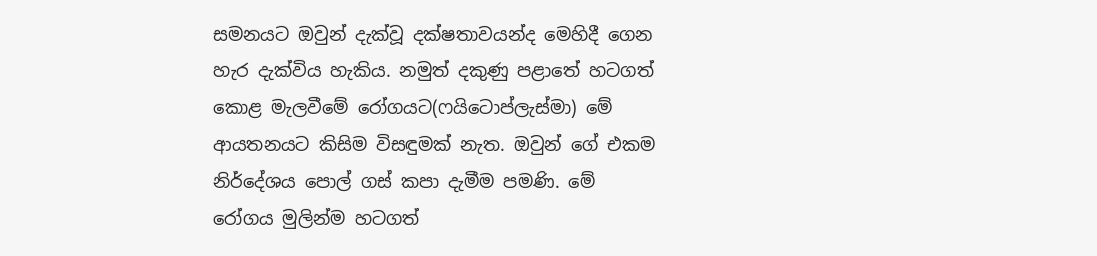සමනයට ඔවුන් දැක්වූ දක්ෂතාවයන්ද මෙහිදී ගෙන හැර දැක්විය හැකිය. නමුත් දකුණු පළාතේ හටගත් කොළ මැලවීමේ රෝගයට(ෆයිටොප්ලැස්මා) මේ ආයතනයට කිසිම විසඳුමක් නැත. ඔවුන් ගේ එකම නිර්දේශය පොල් ගස් කපා දැමීම පමණි. මේ රෝගය මුලින්ම හටගත්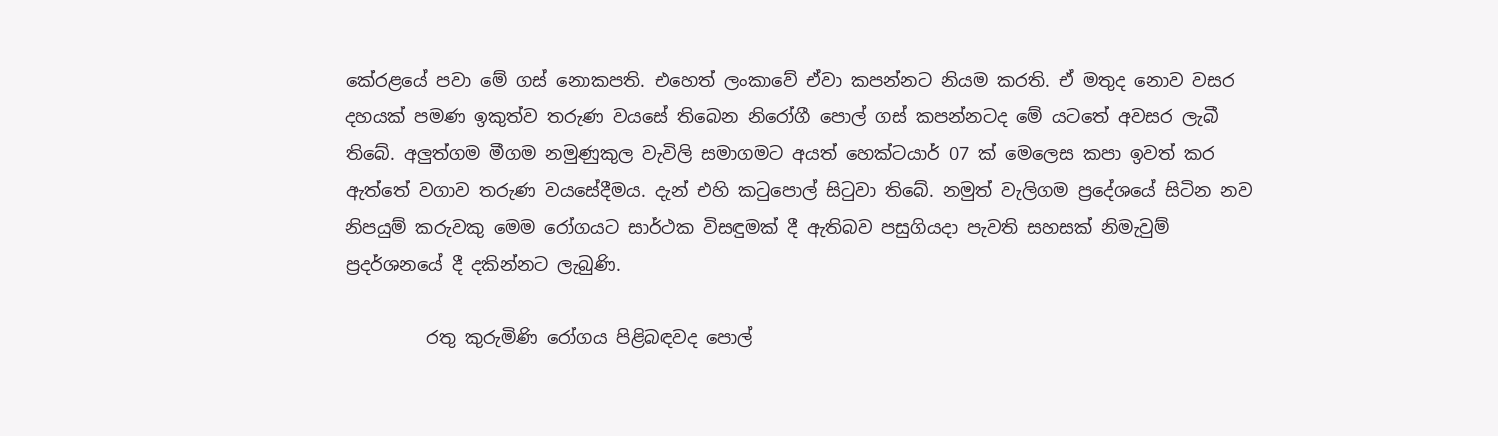කේරළයේ පවා මේ ගස් නොකපති. එහෙත් ලංකාවේ ඒවා කපන්නට නියම කරති. ඒ මතුද නොව වසර  දහයක් පමණ ඉකුත්ව තරුණ වයසේ තිබෙන නිරෝගී පොල් ගස් කපන්නටද මේ යටතේ අවසර ලැබී තිබේ. අලුත්ගම මීගම නමුණුකුල වැවිලි සමාගමට අයත් හෙක්ටයාර් 07 ක් මෙලෙස කපා ඉවත් කර ඇත්තේ වගාව තරුණ වයසේදීමය. දැන් එහි කටුපොල් සිටුවා තිබේ. නමුත් වැලිගම ප්‍රදේශයේ සිටින නව නිපයුම් කරුවකු මෙම රෝගයට සාර්ථක විසඳුමක් දී ඇතිබව පසුගියදා පැවති සහසක් නිමැවුම් ප්‍රදර්ශනයේ දී දකින්නට ලැබුණි.

         රතු කුරුමිණි රෝගය පිළිබඳවද පොල්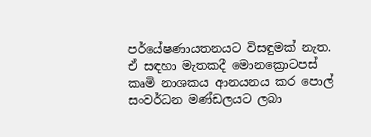පර්යේෂණායතනයට විසඳුමක් නැත. ඒ සඳහා මැතකදී මොනක්‍රොටපස් කෘමි නාශකය ආනයනය කර පොල් සංවර්ධන මණ්ඩලයට ලබා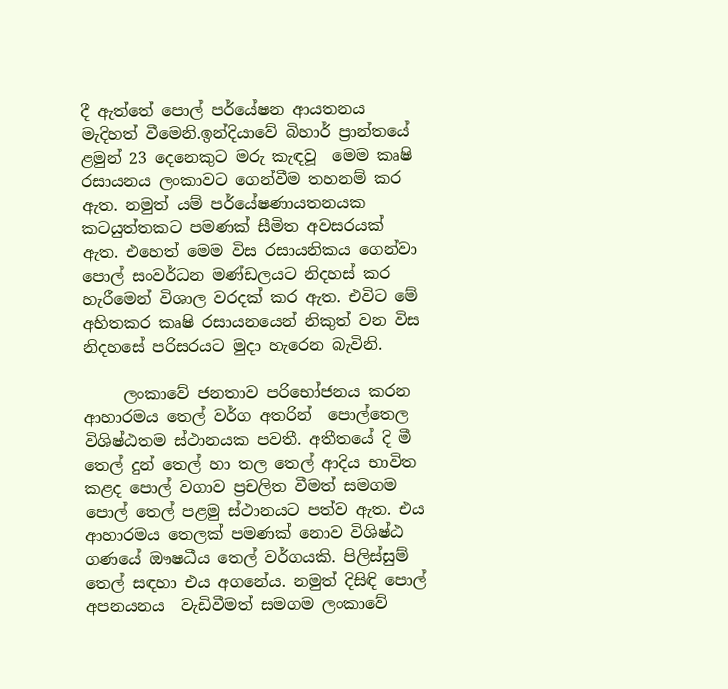දී ඇත්තේ පොල් පර්යේෂන ආයතනය මැදිහත් වීමෙනි.ඉන්දියාවේ බිහාර් ප්‍රාන්තයේ ළමුන් 23 දෙනෙකුට මරු කැඳවූ  මෙම කෘෂි රසායනය ලංකාවට ගෙන්වීම තහනම් කර ඇත. නමුත් යම් පර්යේෂණායතනයක කටයුත්තකට පමණක් සීමිත අවසරයක් ඇත. එහෙත් මෙම විස රසායනිකය ගෙන්වා පොල් සංවර්ධන මණ්ඩලයට නිදහස් කර හැරීමෙන් විශාල වරදක් කර ඇත. එවිට මේ අහිතකර කෘෂි රසායනයෙන් නිකුත් වන විස නිදහසේ පරිසරයට මුදා හැරෙන බැවිනි.

     ලංකාවේ ජනතාව පරිභෝජනය කරන ආහාරමය තෙල් වර්ග අතරින්  පොල්තෙල විශිෂ්ඨතම ස්ථානයක පවතී. අතීතයේ දි මී තෙල් දුන් තෙල් හා තල තෙල් ආදිය භාවිත කළද පොල් වගාව ප්‍රචලිත වීමත් සමගම පොල් තෙල් පළමු ස්ථානයට පත්ව ඇත. එය ආහාරමය තෙලක් පමණක් නොව විශිෂ්ඨ ගණයේ ඖෂධීය තෙල් වර්ගයකි. පිලිස්සුම් තෙල් සඳහා එය අගනේය. නමුත් දිසිඳි පොල් අපනයනය  වැඩිවීමත් සමගම ලංකාවේ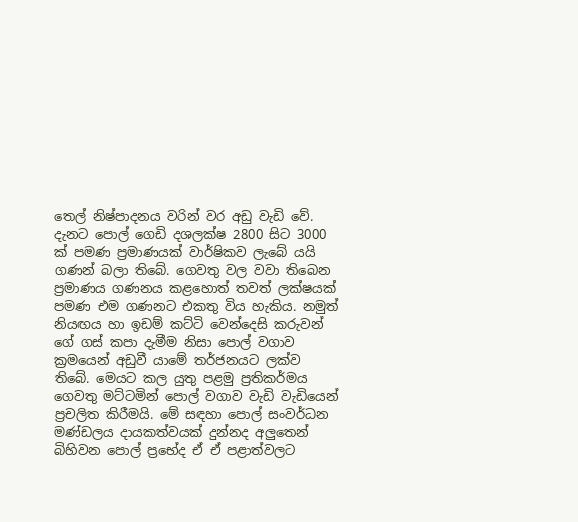තෙල් නිෂ්පාදනය වරින් වර අඩු වැඩි වේ. දැනට පොල් ගෙඩි දශලක්ෂ 2800 සිට 3000 ක් පමණ ප්‍රමාණයක් වාර්ෂිකව ලැබේ යයි ගණන් බලා තිබේ. ගෙවතු වල වවා තිබෙන ප්‍රමාණය ගණනය කළහොත් තවත් ලක්ෂයක් පමණ එම ගණනට එකතු විය හැකිය. නමුත් නියඟය හා ඉඩම් කට්ටි වෙන්දෙසි කරුවන් ගේ ගස් කපා දැමීම නිසා පොල් වගාව ක්‍රමයෙන් අඩුවී යාමේ තර්ජනයට ලක්ව තිබේ. මෙයට කල යුතු පළමු ප්‍රතිකර්මය ගෙවතු මට්ටමින් පොල් වගාව වැඩි වැඩියෙන් ප්‍රචලිත කිරීමයි. මේ සඳහා පොල් සංවර්ධන මණ්ඩලය දායකත්වයක් දුන්නද අලුතෙන් බිහිවන පොල් ප්‍රභේද ඒ ඒ පළාත්වලට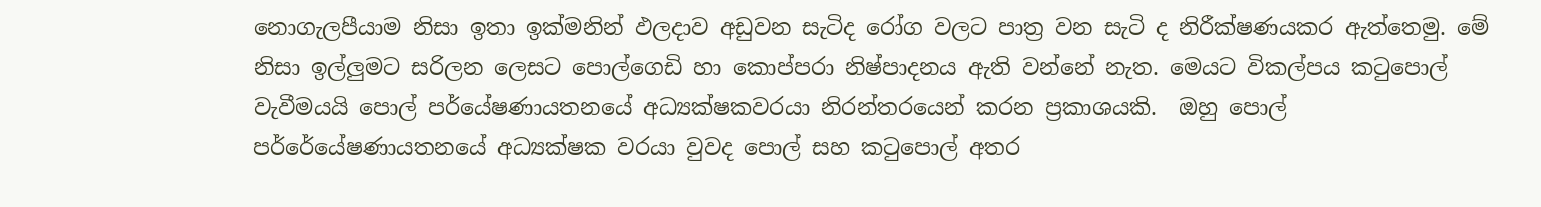නොගැලපීයාම නිසා ඉතා ඉක්මනින් ඵලදාව අඩුවන සැටිද රෝග වලට පාත්‍ර වන සැටි ද නිරීක්ෂණයකර ඇත්තෙමු. මේ නිසා ඉල්ලුමට සරිලන ලෙසට පොල්ගෙඩි හා කොප්පරා නිෂ්පාදනය ඇති වන්නේ නැත. මෙයට විකල්පය කටුපොල් වැවීමයයි පොල් පර්යේෂණායතනයේ අධ්‍යක්ෂකවරයා නිරන්තරයෙන් කරන ප්‍රකාශයකි.  ඔහු පොල් පර්රේයේෂණායතනයේ අධ්‍යක්ෂක වරයා වුවද පොල් සහ කටුපොල් අතර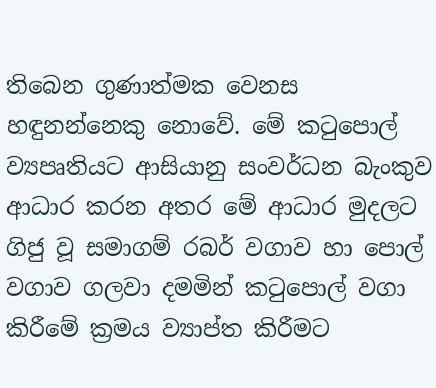තිබෙන ගුණාත්මක වෙනස හඳුනන්නෙකු නොවේ. මේ කටුපොල් ව්‍යපෘතියට ආසියානු සංවර්ධන බැංකුව ආධාර කරන අතර මේ ආධාර මුදලට ගිජු වූ සමාගම් රබර් වගාව හා පොල් වගාව ගලවා දමමින් කටුපොල් වගා කිරීමේ ක්‍රමය ව්‍යාප්ත කිරීමට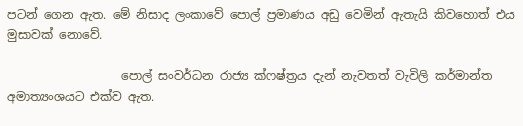පටන් ගෙන ඇත. මේ නිසාද ලංකාවේ පොල් ප්‍රමාණය අඩු වෙමින් ඇතැයි කිවහොත් එය මුසාවක් නොවේ.

                   පොල් සංවර්ධන රාජ්‍ය ක්ෆෂ්ත්‍රය දැන් නැවතත් වැවිලි කර්මාන්ත අමාත්‍යංශයට එක්ව ඇත.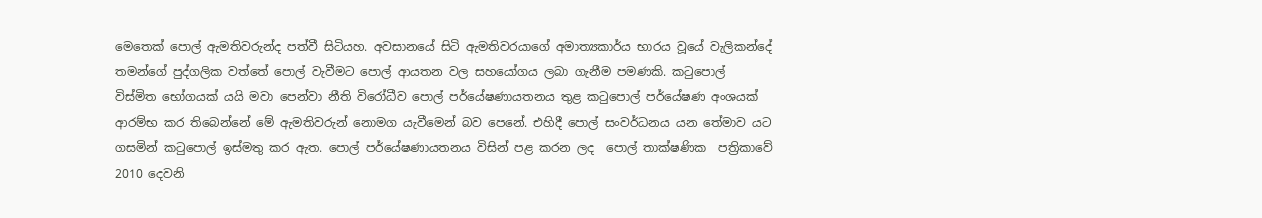මෙතෙක් පොල් ඇමතිවරුන්ද පත්වී සිටියහ. අවසානයේ සිටි ඇමතිවරයාගේ අමාත්‍යකාර්ය භාරය වූයේ වැලිකන්දේ තමන්ගේ පුද්ගලික වත්තේ පොල් වැවීමට පොල් ආයතන වල සහයෝගය ලබා ගැනීම පමණකි. කටුපොල්  විස්මිත භෝගයක් යයි මවා පෙන්වා නීති විරෝධීව පොල් පර්යේෂණායතනය තුළ කටුපොල් පර්යේෂණ අංශයක් ආරම්භ කර තිබෙන්නේ මේ ඇමතිවරුන් නොමග යැවීමෙන් බව පෙනේ. එහිදී පොල් සංවර්ධනය යන තේමාව යට ගසමින් කටුපොල් ඉස්මතු කර ඇත. පොල් පර්යේෂණායතනය විසින් පළ කරන ලද  පොල් තාක්ෂණික  පත්‍රිකාවේ 2010 දෙවනි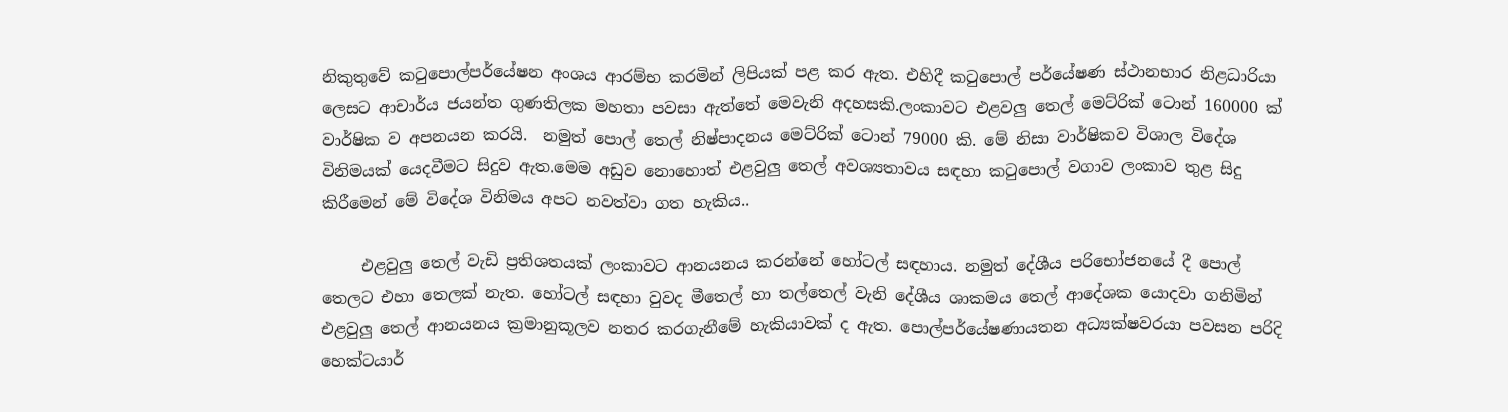නිකුතුවේ කටුපොල්පර්යේෂන අංශය ආරම්භ කරමින් ලිපියක් පළ කර ඇත. එහිදී කටුපොල් පර්යේෂණ ස්ථානභාර නිළධාරියා ලෙසට ආචාර්ය ජයන්ත ගුණතිලක මහතා පවසා ඇත්තේ මෙවැනි අදහසකි.ලංකාවට එළවලු තෙල් මෙට්රික් ටොන් 160000 ක් වාර්ෂික ව අපනයන කරයි.  නමුත් පොල් තෙල් නිෂ්පාදනය මෙට්රික් ටොන් 79000 කි. මේ නිසා වාර්ෂිකව විශාල විදේශ විනිමයක් යෙදවීමට සිදුව ඇත.මෙම අඩුව නොහොත් එළවුලු තෙල් අවශ්‍යතාවය සඳහා කටුපොල් වගාව ලංකාව තුළ සිදු කිරීමෙන් මේ විදේශ විනිමය අපට නවත්වා ගත හැකිය..

     එළවුලු තෙල් වැඩි ප්‍රතිශතයක් ලංකාවට ආනයනය කරන්නේ හෝටල් සඳහාය. නමුත් දේශීය පරිභෝජනයේ දී පොල් තෙලට එහා තෙලක් නැත. හෝටල් සඳහා වුවද මීතෙල් හා තල්තෙල් වැනි දේශීය ශාකමය තෙල් ආදේශක යොදවා ගනිමින් එළවුලු තෙල් ආනයනය ක්‍රමානුකූලව නතර කරගැනීමේ හැකියාවක් ද ඇත. පොල්පර්යේෂණායතන අධ්‍යක්ෂවරයා පවසන පරිදි හෙක්ටයාර්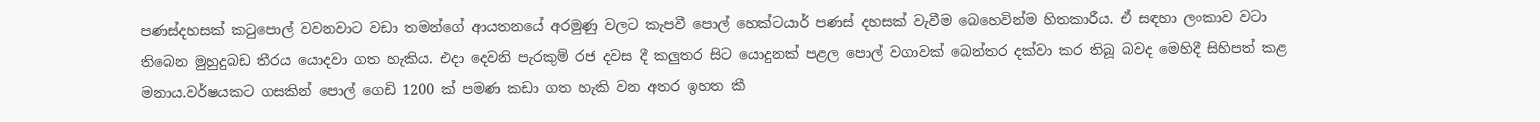පණස්දහසක් කටුපොල් වවනවාට වඩා තමන්ගේ ආයතනයේ අරමුණු වලට කැපවී පොල් හෙක්ටයාර් පණස් දහසක් වැවීම බෙහෙවින්ම හිතකාරීය. ඒ සඳහා ලංකාව වටා තිබෙන මුහුදුබඩ තීරය යොදවා ගත හැකිය. එදා දෙවනි පැරකුම් රජ දවස දී කලුතර සිට යොදුනක් පළල පොල් වගාවක් බෙන්තර දක්වා කර තිබූ බවද මෙහිදී සිහිපත් කළ මනාය.වර්ෂයකට ගසකින් පොල් ගෙඩි 1200 ක් පමණ කඩා ගත හැකි වන අතර ඉහත කී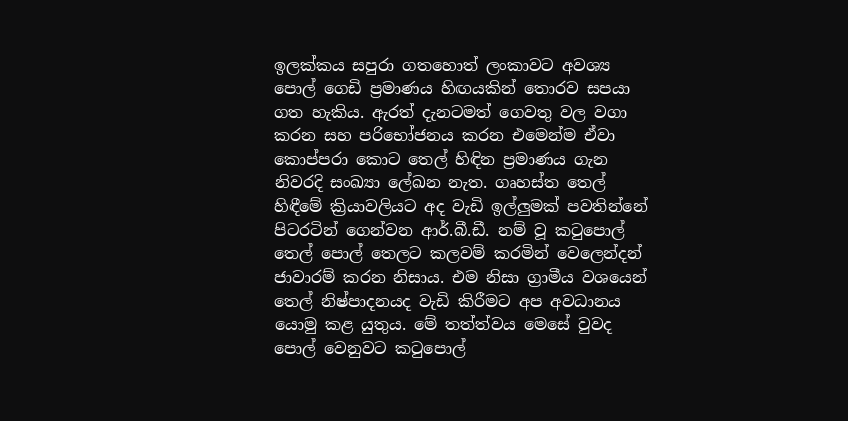ඉලක්කය සපුරා ගතහොත් ලංකාවට අවශ්‍ය පොල් ගෙඩි ප්‍රමාණය හිඟයකින් තොරව සපයා ගත හැකිය. ඇරත් දැනටමත් ගෙවතු වල වගා කරන සහ පරිභෝජනය කරන එමෙන්ම ඒවා කොප්පරා කොට තෙල් හිඳින ප්‍රමාණය ගැන නිවරදි සංඛ්‍යා ලේඛන නැත. ගෘහස්ත තෙල් හිඳීමේ ක්‍රියාවලියට අද වැඩි ඉල්ලුමක් පවතින්නේ පිටරටින් ගෙන්වන ආර්.බී.ඩී. නම් වූ කටුපොල් තෙල් පොල් තෙලට කලවම් කරමින් වෙලෙන්දන් ජාවාරම් කරන නිසාය. එම නිසා ග්‍රාමීය වශයෙන් තෙල් නිෂ්පාදනයද වැඩි කිරීමට අප අවධානය යොමු කළ යුතුය. මේ තත්ත්වය මෙසේ වුවද පොල් වෙනුවට කටුපොල්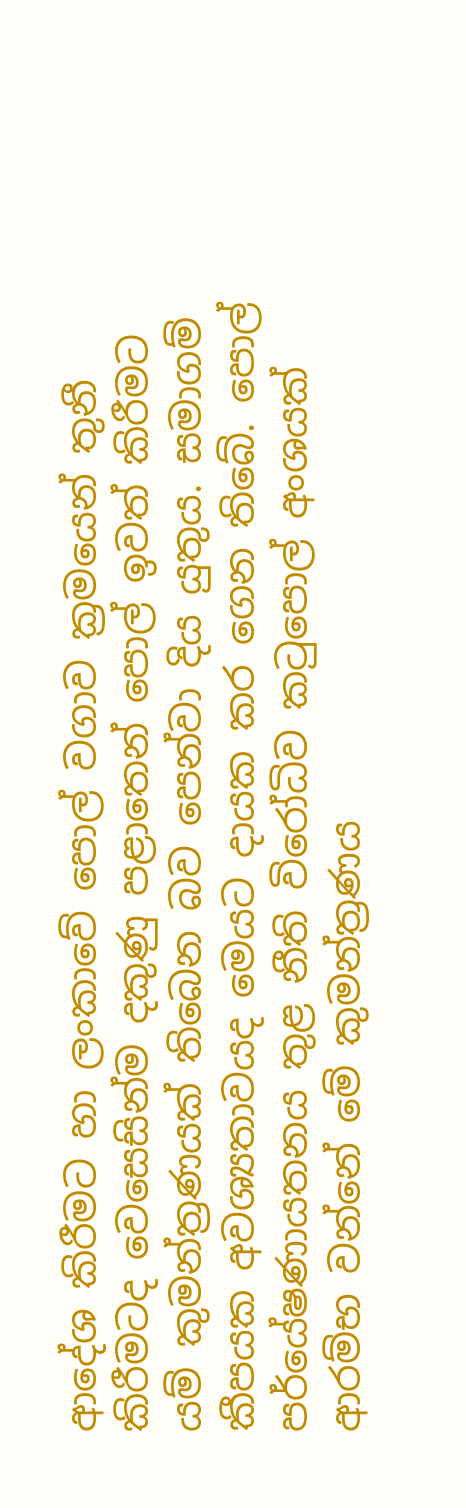ආදේශ කිරීමට හා ලංකාවේ පොල් වගාව ක්‍රමයෙන් තුනී කිරීමටද වෙසෙසින්ම දකුණු පළාතෙන් පොල් ඉවත් කිරීමට යම් කුමන්ත්‍රණයක් තිබෙන බව පෙන්වා දිය යුතුය. සමාගම් කීපයක අවශ්‍යතාවයද මෙයට දායක කර ගෙන තිබේ. පොල් පර්යේෂණායතනය තුළ නීති විරෝධිව කටුපොල් අංශයක් ආරම්භ වන්නේ මේ කුමන්ත්‍රණය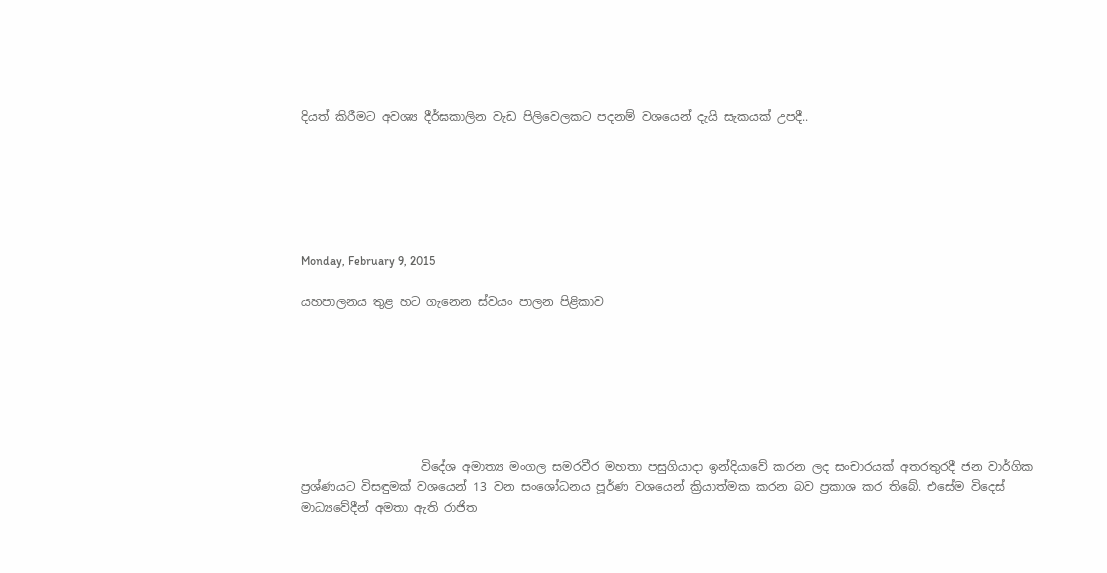දියත් කිරීමට අවශ්‍ය දීර්ඝකාලින වැඩ පිලිවෙලකට පදනම් වශයෙන් දැයි සැකයක් උපදී..






Monday, February 9, 2015

යහපාලනය තුළ හට ගැනෙන ස්වයං පාලන පිළිකාව







                    විදේශ අමාත්‍ය මංගල සමරවීර මහතා පසුගියාදා ඉන්දියාවේ කරන ලද සංචාරයක් අතරතුරදී ජන වාර්ගික ප්‍රශ්ණයට විසඳුමක් වශයෙන් 13 වන සංශෝධනය පූර්ණ වශයෙන් ක්‍රියාත්මක කරන බව ප්‍රකාශ කර තිබේ. එසේම විදෙස් මාධ්‍යවේදීන් අමතා ඇති රාජිත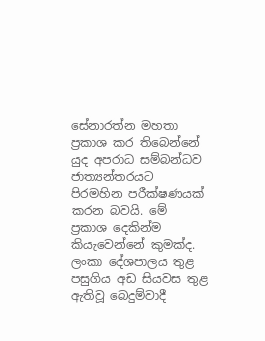සේනාරත්න මහතා ප්‍රකාශ කර තිබෙන්නේ යුද අපරාධ සම්බන්ධව  ජාත්‍යන්තරයට පිරමහින පරීක්ෂණයක් කරන බවයි. මේ ප්‍රකාශ දෙකින්ම කියැවෙන්නේ කුමක්ද. ලංකා දේශපාලය තුළ පසුගිය අඩ සියවස තුළ ඇතිවූ බෙදුම්වාදී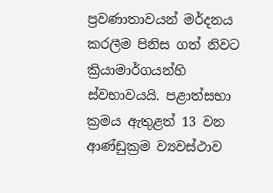ප්‍රවණාතාවයන් මර්දනය කරලීම පිනිස ගත් නිවට ක්‍රියාමාර්ගයන්හි ස්වභාවයයි. පළාත්සභා ක්‍රමය ඇතුළත් 13 වන ආණ්ඩුක්‍රම ව්‍යවස්ථාව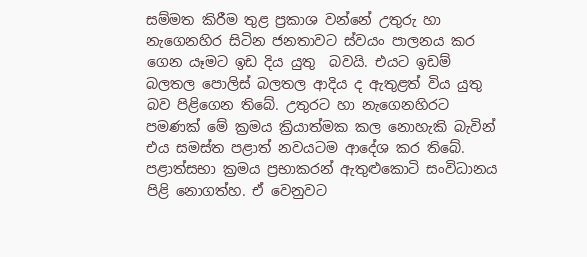සම්මත කිරීම තුළ ප්‍රකාශ වන්නේ උතුරු හා නැගෙනහිර සිටින ජනතාවට ස්වයං පාලනය කර ගෙන යෑමට ඉඩ දිය යුතු  බවයි. එයට ඉඩම් බලතල පොලිස් බලතල ආදිය ද ඇතුළත් විය යුතු බව පිළිගෙන තිබේ. උතුරට හා නැගෙනහිරට පමණක් මේ ක්‍රමය ක්‍රියාත්මක කල නොහැකි බැවින් එය සමස්ත පළාත් නවයටම ආදේශ කර තිබේ. පළාත්සභා ක්‍රමය ප්‍රභාකරන් ඇතුළුකොටි සංවිධානය පිළි නොගත්හ. ඒ වෙනුවට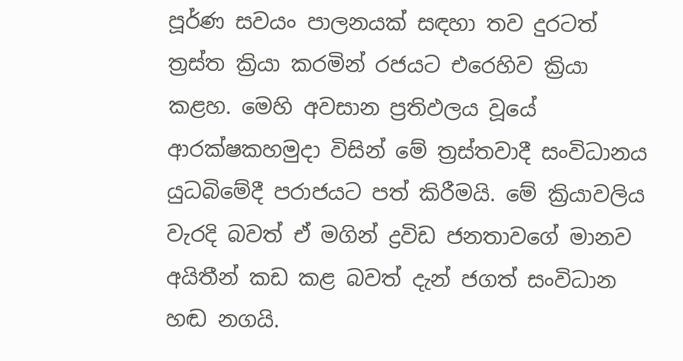පූර්ණ සවයං පාලනයක් සඳහා තව දුරටත් ත්‍රස්ත ක්‍රියා කරමින් රජයට එරෙහිව ක්‍රියා කළහ. මෙහි අවසාන ප්‍රතිඵලය වූයේ ආරක්ෂකහමුදා විසින් මේ ත්‍රස්තවාදී සංවිධානය යුධබිමේදී පරාජයට පත් කිරීමයි. මේ ක්‍රියාවලිය වැරදි බවත් ඒ මගින් ද්‍රවිඩ ජනතාවගේ මානව අයිතීන් කඩ කළ බවත් දැන් ජගත් සංවිධාන හඬ නගයි.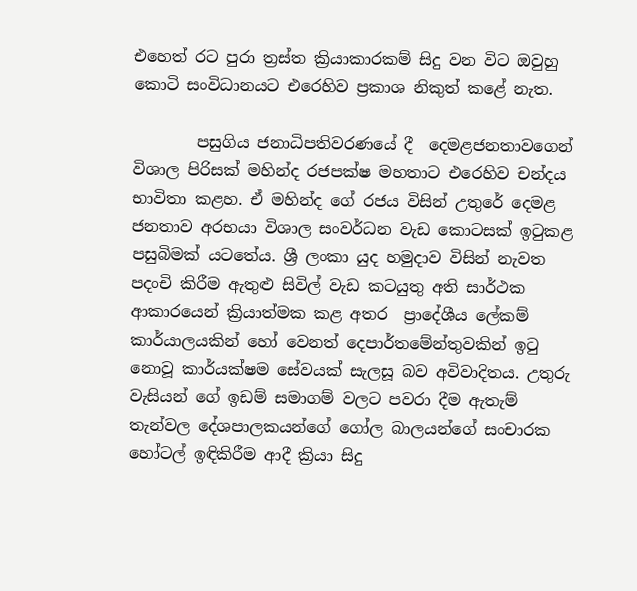එහෙත් රට පුරා ත්‍රස්ත ක්‍රියාකාරකම් සිදු වන විට ඔවුහු කොටි සංවිධානයට එරෙහිව ප්‍රකාශ නිකුත් කළේ නැත.

        පසුගිය ජනාධිපතිවරණයේ දී  දෙමළජනතාවගෙන් විශාල පිරිසක් මහින්ද රජපක්ෂ මහතාට එරෙහිව චන්දය භාවිතා කළහ. ඒ මහින්ද ගේ රජය විසින් උතුරේ දෙමළ ජනතාව අරභයා විශාල සංවර්ධන වැඩ කොටසක් ඉටුකළ පසුබිමක් යටතේය. ශ්‍රී ලංකා යුද හමුදාව විසින් නැවත  පදංචි කිරීම ඇතුළු සිවිල් වැඩ කටයුතු අති සාර්ථක ආකාරයෙන් ක්‍රියාත්මක කළ අතර  ප්‍රාදේශීය ලේකම් කාර්යාලයකින් හෝ වෙනත් දෙපාර්තමේන්තුවකින් ඉටු නොවූ කාර්යක්ෂම සේවයක් සැලසූ බව අවිවාදිතය. උතුරු වැසියන් ගේ ඉඩම් සමාගම් වලට පවරා දීම ඇතැම් තැන්වල දේශපාලකයන්ගේ ගෝල බාලයන්ගේ සංචාරක හෝටල් ඉඳිකිරීම ආදී ක්‍රියා සිදු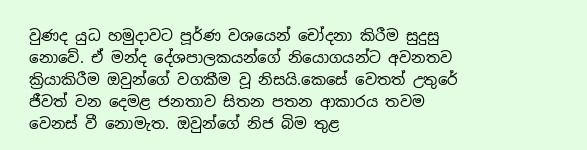වුණද යුධ හමුදාවට පූර්ණ වශයෙන් චෝදනා කිරීම සුදුසු නොවේ. ඒ මන්ද දේශපාලකයන්ගේ නියොගයන්ට අවනතව ක්‍රියාකිරීම ඔවුන්ගේ වගකීම වූ නිසයි.කෙසේ වෙතත් උතුරේ  ජීවත් වන දෙමළ ජනතාව සිතන පතන ආකාරය තවම වෙනස් වී නොමැත. ඔවුන්ගේ නිජ බිම තුළ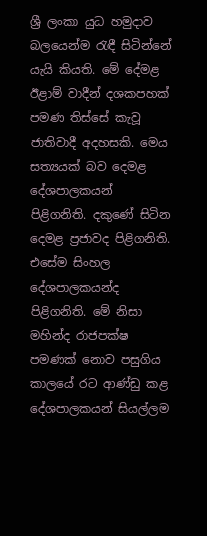ශ්‍රී ලංකා යුධ හමුදාව බලයෙන්ම රැඳී සිටින්නේ යැයි කියති. මේ දේමළ ඊළාම් වාදීන් දශකපහක් පමණ තිස්සේ කැවූ ජාතිවාදී අදහසකි. මෙය සත්‍යයක් බව දෙමළ දේශපාලකයන් පිළිගනිති. දකුණේ සිටින දෙමළ ප්‍රජාවද පිළිගනිති. එසේම සිංහල දේශපාලකයන්ද පිළිගනිති. මේ නිසා මහින්ද රාජපක්ෂ පමණක් නොව පසුගිය කාලයේ රට ආණ්ඩු කළ දේශපාලකයන් සියල්ලම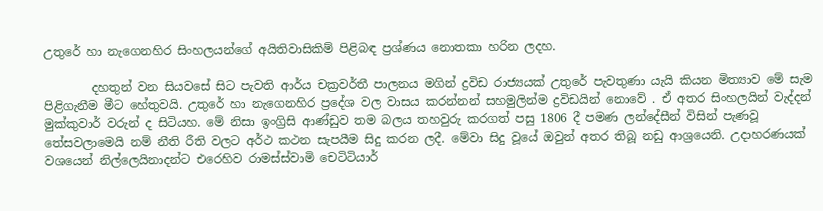උතුරේ හා නැගෙනහිර සිංහලයන්ගේ අයිතිවාසිකිම් පිළිබඳ ප්‍රශ්ණය නොතකා හරින ලදහ.

        දහතුන් වන සියවසේ සිට පැවති ආර්ය චක්‍රවර්තී පාලනය මගින් ද්‍රවිඩ රාජ්‍යයක් උතුරේ පැවතුණා යැයි කියන මිත්‍යාව මේ සැම පිළිගැනීම මීට හේතුවයි. උතුරේ හා නැගෙනහිර ප්‍රදේශ වල වාසය කරන්නන් සහමුලින්ම ද්‍රවිඩයින් නොවේ . ඒ අතර සිංහලයින් වැද්දන් මුක්කුවාර් වරුන් ද සිටියහ. මේ නිසා ඉංග්‍රිසි ආණ්ඩුව තම බලය තහවුරු කරගත් පසු 1806 දී පමණ ලන්දේසීන් විසින් පැණවූ තේසවලාමෙයි නම් නීති රීති වලට අර්ථ කථන සැපයීම සිදු කරන ලදී. මේවා සිදු වූයේ ඔවුන් අතර තිබූ නඩු ආශ්‍රයෙනි. උදාහරණයක් වශයෙන් නිල්ලෙයිනාදන්ට එරෙහිව රාමස්ස්වාමි චෙටිටියාර්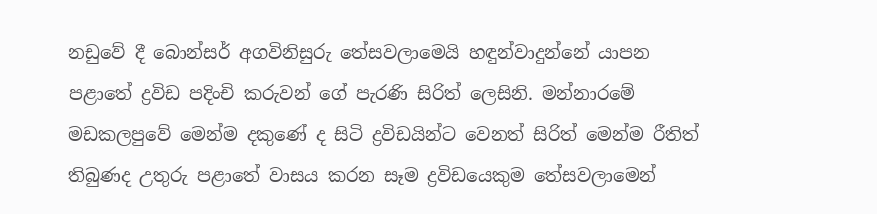නඩුවේ දී බොන්සර් අගවිනිසුරු තේසවලාමෙයි හඳුන්වාදුන්නේ යාපන පළාතේ ද්‍රවිඩ පදිංචි කරුවන් ගේ පැරණි සිරිත් ලෙසිනි. මන්නාරමේ මඩකලපුවේ මෙන්ම දකුණේ ද සිටි ද්‍රවිඩයින්ට වෙනත් සිරිත් මෙන්ම රීතිත් තිබුණද උතුරු පළාතේ වාසය කරන සෑම ද්‍රවිඩයෙකුම තේසවලාමෙන්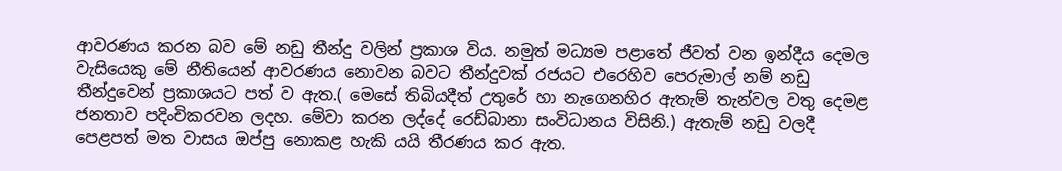ආවරණය කරන බව මේ නඩු තීන්දු වලින් ප්‍රකාශ විය. නමුත් මධ්‍යම පළාතේ ජීවත් වන ඉන්දීය දෙමල වැසියෙකු මේ නීතියෙන් ආවරණය නොවන බවට තීන්දුවක් රජයට එරෙහිව පෙරුමාල් නම් නඩු තීන්දුවෙන් ප්‍රකාශයට පත් ව ඇත.( මෙසේ තිබියදීත් උතුරේ හා නැගෙනහිර ඇතැම් තැන්වල වතු දෙමළ ජනතාව පදිංචිකරවන ලදහ. මේවා කරන ලද්දේ රෙඩ්බානා සංවිධානය විසිනි.) ඇතැම් නඩු වලදී පෙළපත් මත වාසය ඔප්පු නොකළ හැකි යයි තීරණය කර ඇත.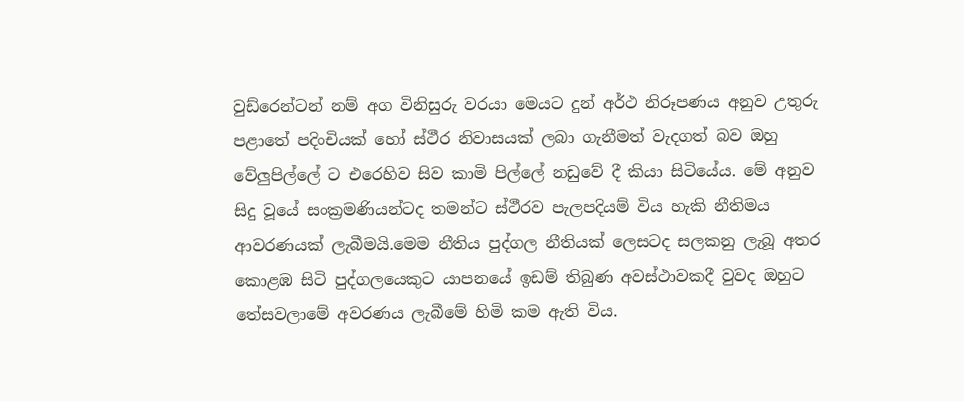වුඩ්රෙන්ටන් නම් අග විනිසුරු වරයා මෙයට දුන් අර්ථ නිරූපණය අනුව උතුරු පළාතේ පදිංචියක් හෝ ස්ථීර නිවාසයක් ලබා ගැනීමත් වැදගත් බව ඔහු වේලුපිල්ලේ ට එරෙහිව සිව කාමි පිල්ලේ නඩුවේ දී කියා සිටියේය. මේ අනුව සිදු වූයේ සංක්‍රමණියන්ටද තමන්ට ස්ථීරව පැලපදියම් විය හැකි නීතිමය ආවරණයක් ලැබීමයි.මෙම නීතිය පුද්ගල නීතියක් ලෙසටද සලකනු ලැබූ අතර කොළඹ සිටි පුද්ගලයෙකුට යාපනයේ ඉඩම් තිබුණ අවස්ථාවකදී වුවද ඔහුට තේසවලාමේ අවරණය ලැබීමේ හිමි කම ඇති විය.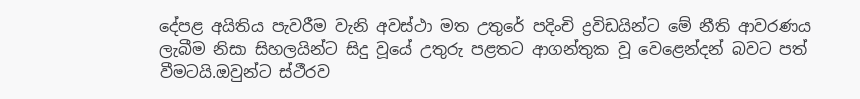දේපළ අයිතිය පැවරීම වැනි අවස්ථා මත උතුරේ පදිංචි ද්‍රවිඩයින්ට මේ නීති ආවරණය ලැබීම නිසා සිහලයින්ට සිදු වූයේ උතුරු පළතට ආගන්තුක වූ වෙළෙන්දන් බවට පත් වීමටයි.ඔවුන්ට ස්ථීරව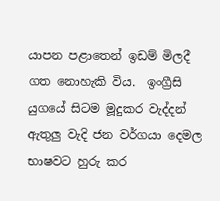යාපන පළාතෙන් ඉඩම් මිලදී ගත නොහැකි විය.  ඉංග්‍රීසි යුගයේ සිටම මූදුකර වැද්දන් ඇතුලු වැදි ජන වර්ගයා දෙමල භාෂවට හුරු කර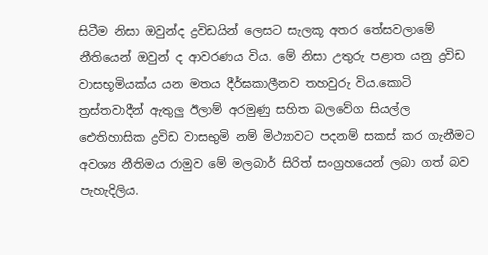සිටීම නිසා ඔවුන්ද ද්‍රවිඩයින් ලෙසට සැලකූ අතර තේසවලාමේ නීතියෙන් ඔවුන් ද ආවරණය විය. මේ නිසා උතුරු පළාත යනු ද්‍රවිඩ වාසභූමියක්ය යන මතය දීර්ඝකාලීනව තහවුරු විය.කොටි ත්‍රස්තවාදීන් ඇතුලු ඊලාම් අරමුණු සහිත බලවේග සියල්ල ඓතිහාසික ද්‍රවිඩ වාසභුමි නම් මිථ්‍යාවට පදනම් සකස් කර ගැනීමට අවශ්‍ය නීතිමය රාමුව මේ මලබාර් සිරිත් සංග්‍රහයෙන් ලබා ගත් බව පැහැදිලිය.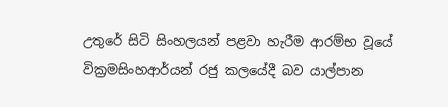උතුරේ සිටි සිංහලයන් පළවා හැරීම ආරම්භ වූයේ වික්‍රමසිංහආර්යන් රජු කලයේදී බව යාල්පාන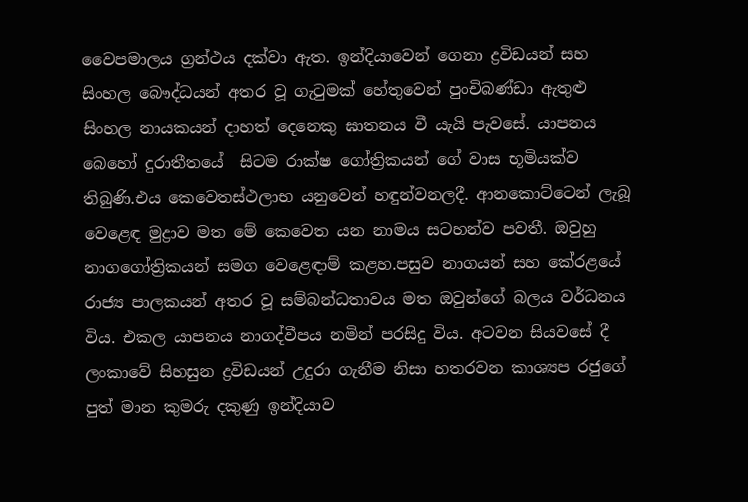වෛපමාලය ග්‍රන්ථය දක්වා ඇත. ඉන්දියාවෙන් ගෙනා ද්‍රවිඩයන් සහ සිංහල බෞද්ධයන් අතර වූ ගැටුමක් හේතුවෙන් පුංචිබණ්ඩා ඇතුළු සිංහල නායකයන් දාහත් දෙනෙකු ඝාතනය වී යැයි පැවසේ. යාපනය බෙහෝ දුරාතීතයේ  සිටම රාක්ෂ ගෝත්‍රිකයන් ගේ වාස භූමියක්ව තිබුණි.එය කෙවෙතස්ථලාභ යනුවෙන් හඳුන්වනලදී. ආනකොට්ටෙන් ලැබූ වෙළෙඳ මුද්‍රාව මත මේ කෙවෙත යන නාමය සටහන්ව පවතී. ඔවුහු නාගගෝත්‍රිකයන් සමග වෙළෙඳාම් කළහ.පසුව නාගයන් සහ කේරළයේ රාජ්‍ය පාලකයන් අතර වූ සම්බන්ධතාවය මත ඔවුන්ගේ බලය වර්ධනය විය. එකල යාපනය නාගද්වීපය නමින් පරසිදු විය. අටවන සියවසේ දී ලංකාවේ සිහසුන ද්‍රවිඩයන් උදුරා ගැනීම නිසා හතරවන කාශ්‍යප රජුගේ පුත් මාන කුමරු දකුණු ඉන්දියාව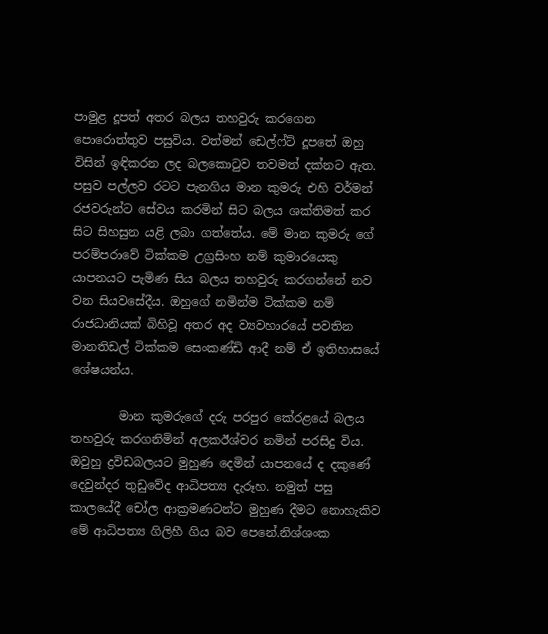පාමුළ දූපත් අතර බලය තහවුරු කරගෙන පොරොත්තුව පසුවිය. වත්මන් ඩෙල්ෆ්ට් දූපතේ ඔහු විසින් ඉඳිකරන ලද බලකොටුව තවමත් දක්නට ඇත. පසුව පල්ලව රටට පැනගිය මාන කුමරු එහි වර්මන් රජවරුන්ට සේවය කරමින් සිට බලය ශක්තිමත් කර සිට සිහසුන යළි ලබා ගත්තේය. මේ මාන කුමරු ගේ පරම්පරාවේ ටික්කම උග්‍රසිංහ නම් කුමාරයෙකු යාපනයට පැමිණ සිය බලය තහවුරු කරගන්නේ නව වන සියවසේදීය. ඔහුගේ නමින්ම ටික්කම නම් රාජධානියක් බිහිවූ අතර අද ව්‍යවහාරයේ පවතින මානතිඩල් ටික්කම සෙංකණ්ඩි ආදී නම් ඒ ඉතිහාසයේ ශේෂයන්ය.

        මාන කුමරුගේ දරු පරපුර කේරළයේ බලය තහවුරු කරගනිමින් අලකඊශ්වර නමින් පරසිදු විය. ඔවුහු ද්‍රවිඩබලයට මුහුණ දෙමින් යාපනයේ ද දකුණේ දෙවුන්දර තුඩුවේද ආධිපත්‍ය දැරූහ. නමුත් පසු කාලයේදී චෝල ආක්‍රමණටන්ට මුහුණ දීමට නොහැකිව මේ ආධිපත්‍ය ගිලිහී ගිය බව පෙනේ.නිශ්ශංක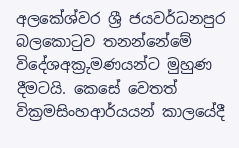අලකේශ්වර ශ්‍රී ජයවර්ධනපුර බලකොටුව තනන්නේමේ විදේශඅක්‍රුමණයන්ට මුහුණ දීමටයි. කෙසේ වෙතත් වික්‍රමසිංහආර්යයන් කාලයේදී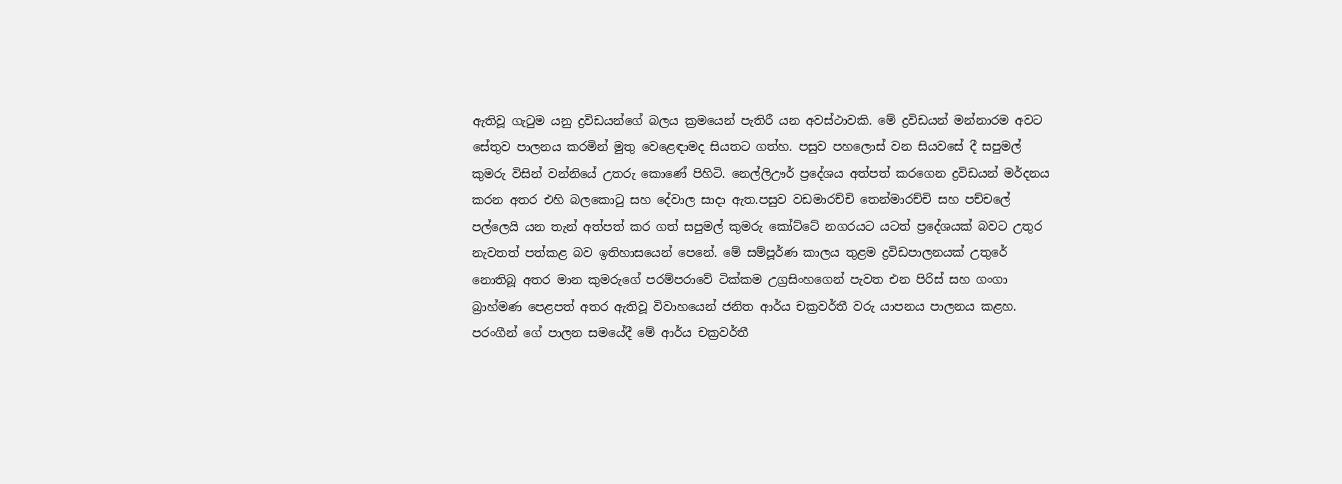ඇතිවූ ගැටුම යනු ද්‍රවිඩයන්ගේ බලය ක්‍රමයෙන් පැතිරී යන අවස්ථාවකි. මේ ද්‍රවිඩයන් මන්නාරම අවට සේතුව පාලනය කරමින් මුතු වෙළෙඳාමද සියතට ගත්හ. පසුව පහලොස් වන සියවසේ දී සපුමල් කුමරු විසින් වන්නියේ උතරු කොණේ පිහිටි. නෙල්ලිඌර් ප්‍රදේශය අත්පත් කරගෙන ද්‍රවිඩයන් මර්දනය කරන අතර එහි බලකොටු සහ දේවාල සාදා ඇත.පසුව වඩමාරච්චි තෙන්මාරච්චි සහ පච්චලේ පල්ලෙයි යන තැන් අත්පත් කර ගත් සපුමල් කුමරු කෝට්ටේ නගරයට යටත් ප්‍රදේශයක් බවට උතුර නැවතත් පත්කළ බව ඉතිහාසයෙන් පෙනේ. මේ සම්පූර්ණ කාලය තුළම ද්‍රවිඩපාලනයක් උතුරේ නොතිබූ අතර මාන කුමරුගේ පරම්පරාවේ ටික්කම උග්‍රසිංහගෙන් පැවත එන පිරිස් සහ ගංගා බ්‍රාහ්මණ පෙළපත් අතර ඇතිවූ විවාහයෙන් ජනිත ආර්ය චක්‍රවර්තී වරු යාපනය පාලනය කළහ. පරංගීන් ගේ පාලන සමයේදී මේ ආර්ය චක්‍රවර්තී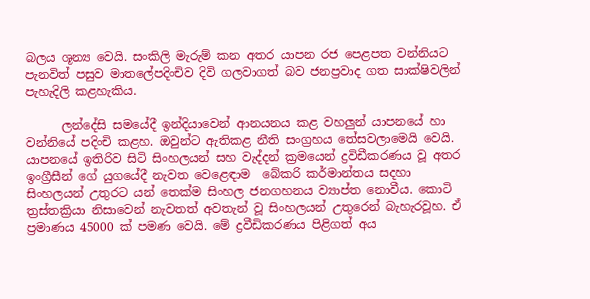බලය ශූන්‍ය වෙයි. සංකිලි මැරුම් කන අතර යාපන රජ පෙළපත වන්නියට පැනවිත් පසුව මාතලේපදිංචිව දිවි ගලවාගත් බව ජනප්‍රවාද ගත සාක්ෂිවලින් පැහැදිලි කළහැකිය.

      ලන්දේසි සමයේදී ඉන්දියාවෙන් ආනයනය කළ වහලුන් යාපනයේ හා වන්නියේ පදිංචි කළහ. ඔවුන්ට ඇතිකළ නීති සංග්‍රහය තේසවලාමෙයි වෙයි. යාපනයේ ඉතිරිව සිටි සිංහලයන් සහ වැද්දන් ක්‍රමයෙන් ද්‍රවිඩීකරණය වූ අතර ඉංග්‍රීසීන් ගේ යුගයේදී නැවත වෙළෙඳාම  බේකරි කර්මාන්තය සදහා සිංහලයන් උතුරට යන් තෙක්ම සිංහල ජනගහනය ව්‍යාප්ත නොවීය. කොටි ත්‍රස්තක්‍රියා නිසාවෙන් නැවතත් අවතැන් වූ සිංහලයන් උතුරෙන් බැහැරවූහ. ඒ ප්‍රමාණය 45000 ක් පමණ වෙයි. මේ ද්‍රවීඩිකරණය පිළිගත් අය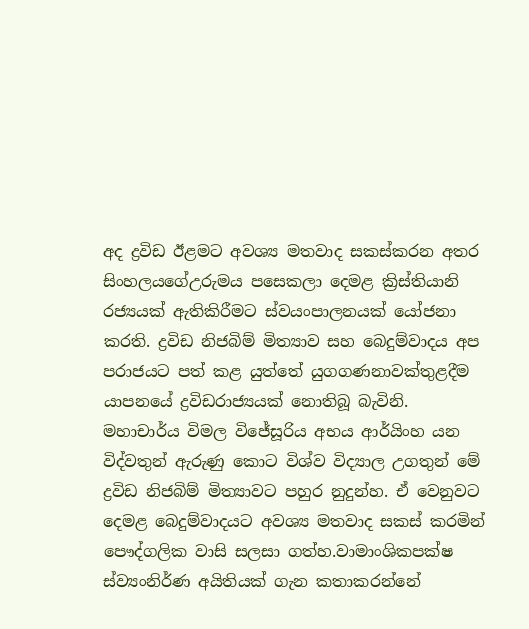අද ද්‍රවිඩ ඊළමට අවශ්‍ය මතවාද සකස්කරන අතර සිංහලයගේඋරුමය පසෙකලා දෙමළ ක්‍රිස්තියානි රජ්‍යයක් ඇතිකිරීමට ස්වයංපාලනයක් යෝජනා කරති. ද්‍රවිඩ නිජබිම් මිත්‍යාව සහ බෙදුම්වාදය අප පරාජයට පත් කළ යුත්තේ යුගගණනාවක්තුළදීම යාපනයේ ද්‍රවිඩරාජ්‍යයක් නොතිබූ බැවිනි. මහාචාර්ය විමල විජේසූරිය අභය ආර්යිංහ යන විද්වතුන් ඇරුණු කොට විශ්ව විද්‍යාල උගතුන් මේ ද්‍රවිඩ නිජබිම් මිත්‍යාවට පහුර නුදුන්හ. ඒ වෙනුවට දෙමළ බෙදුම්වාදයට අවශ්‍ය මතවාද සකස් කරමින් පෞද්ගලික වාසි සලසා ගත්හ.වාමාංශිකපක්ෂ ස්ව්‍යංනිර්ණ අයිතියක් ගැන කතාකරන්නේ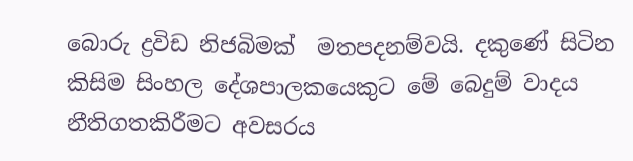බොරු ද්‍රවිඩ නිජබිමක්  මතපදනම්වයි. දකුණේ සිටින කිසිම සිංහල දේශපාලකයෙකුට මේ බෙදුම් වාදය නීතිගතකිරීමට අවසරය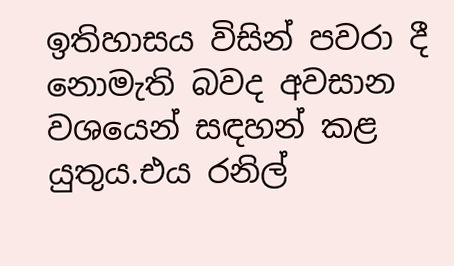ඉතිහාසය විසින් පවරා දී නොමැති බවද අවසාන වශයෙන් සඳහන් කළ යුතුය.එය රනිල්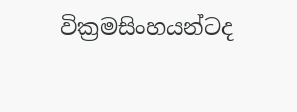වික්‍රමසිංහයන්ටද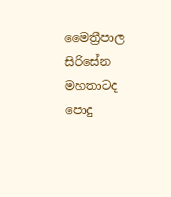මෛත්‍රීපාල සිරිසේන මහතාටද පොදු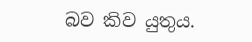බව කිව යුතුය.